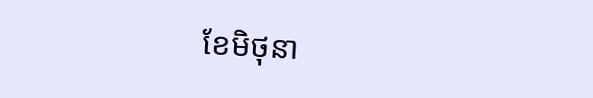ខែមិថុនា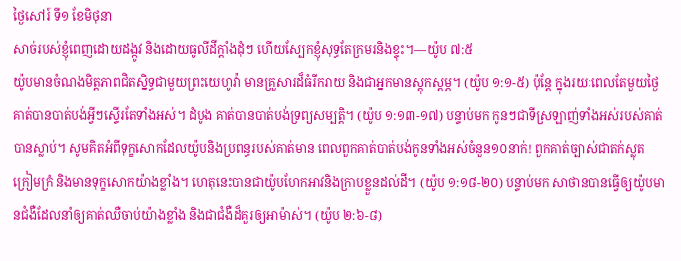ថ្ងៃសៅរ៍ ទី១ ខែមិថុនា
សាច់របស់ខ្ញុំពេញដោយដង្កូវ និងដោយធូលីដីក្ដាំងដុំៗ ហើយស្បែកខ្ញុំសុទ្ធតែក្រមរនិងខ្ទុះ។—យ៉ូប ៧:៥
យ៉ូបមានចំណងមិត្តភាពជិតស្និទ្ធជាមួយព្រះយេហូវ៉ា មានគ្រួសារដ៏ធំរីករាយ និងជាអ្នកមានស្ដុកស្ដម្ភ។ (យ៉ូប ១:១-៥) ប៉ុន្តែ ក្នុងរយៈពេលតែមួយថ្ងៃ គាត់បានបាត់បង់អ្វីៗស្ទើរតែទាំងអស់។ ដំបូង គាត់បានបាត់បង់ទ្រព្យសម្បត្តិ។ (យ៉ូប ១:១៣-១៧) បន្ទាប់មក កូនៗជាទីស្រឡាញ់ទាំងអស់របស់គាត់បានស្លាប់។ សូមគិតអំពីទុក្ខសោកដែលយ៉ូបនិងប្រពន្ធរបស់គាត់មាន ពេលពួកគាត់បាត់បង់កូនទាំងអស់ចំនួន១០នាក់! ពួកគាត់ច្បាស់ជាតក់ស្លុត ក្រៀមក្រំ និងមានទុក្ខសោកយ៉ាងខ្លាំង។ ហេតុនេះបានជាយ៉ូបហែកអាវនិងក្រាបខ្លួនដល់ដី។ (យ៉ូប ១:១៨-២០) បន្ទាប់មក សាថានបានធ្វើឲ្យយ៉ូបមានជំងឺដែលនាំឲ្យគាត់ឈឺចាប់យ៉ាងខ្លាំង និងជាជំងឺដ៏គួរឲ្យអាម៉ាស់។ (យ៉ូប ២:៦-៨)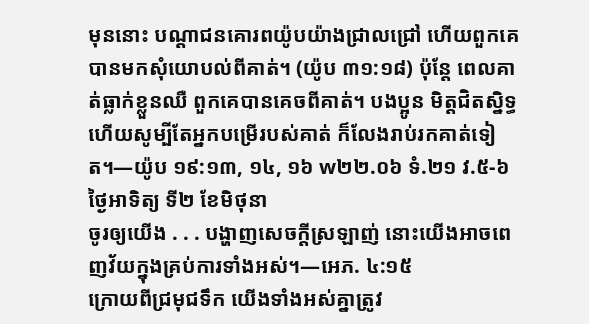មុននោះ បណ្ដាជនគោរពយ៉ូបយ៉ាងជ្រាលជ្រៅ ហើយពួកគេបានមកសុំយោបល់ពីគាត់។ (យ៉ូប ៣១:១៨) ប៉ុន្តែ ពេលគាត់ធ្លាក់ខ្លួនឈឺ ពួកគេបានគេចពីគាត់។ បងប្អូន មិត្តជិតស្និទ្ធ ហើយសូម្បីតែអ្នកបម្រើរបស់គាត់ ក៏លែងរាប់រកគាត់ទៀត។—យ៉ូប ១៩:១៣, ១៤, ១៦ w២២.០៦ ទំ.២១ វ.៥-៦
ថ្ងៃអាទិត្យ ទី២ ខែមិថុនា
ចូរឲ្យយើង . . . បង្ហាញសេចក្ដីស្រឡាញ់ នោះយើងអាចពេញវ័យក្នុងគ្រប់ការទាំងអស់។—អេភ. ៤:១៥
ក្រោយពីជ្រមុជទឹក យើងទាំងអស់គ្នាត្រូវ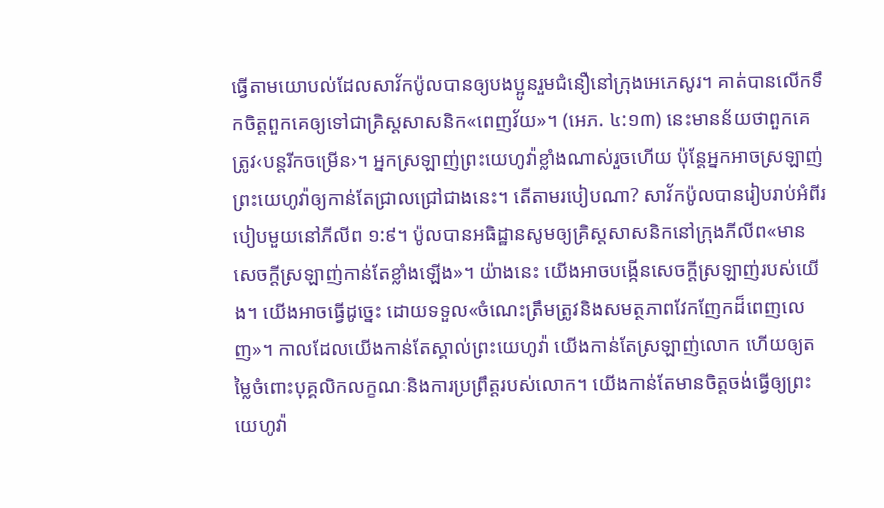ធ្វើតាមយោបល់ដែលសាវ័កប៉ូលបានឲ្យបងប្អូនរួមជំនឿនៅក្រុងអេភេសូរ។ គាត់បានលើកទឹកចិត្តពួកគេឲ្យទៅជាគ្រិស្តសាសនិក«ពេញវ័យ»។ (អេភ. ៤:១៣) នេះមានន័យថាពួកគេត្រូវ‹បន្តរីកចម្រើន›។ អ្នកស្រឡាញ់ព្រះយេហូវ៉ាខ្លាំងណាស់រួចហើយ ប៉ុន្តែអ្នកអាចស្រឡាញ់ព្រះយេហូវ៉ាឲ្យកាន់តែជ្រាលជ្រៅជាងនេះ។ តើតាមរបៀបណា? សាវ័កប៉ូលបានរៀបរាប់អំពីរបៀបមួយនៅភីលីព ១:៩។ ប៉ូលបានអធិដ្ឋានសូមឲ្យគ្រិស្តសាសនិកនៅក្រុងភីលីព«មានសេចក្ដីស្រឡាញ់កាន់តែខ្លាំងឡើង»។ យ៉ាងនេះ យើងអាចបង្កើនសេចក្ដីស្រឡាញ់របស់យើង។ យើងអាចធ្វើដូច្នេះ ដោយទទួល«ចំណេះត្រឹមត្រូវនិងសមត្ថភាពវែកញែកដ៏ពេញលេញ»។ កាលដែលយើងកាន់តែស្គាល់ព្រះយេហូវ៉ា យើងកាន់តែស្រឡាញ់លោក ហើយឲ្យតម្លៃចំពោះបុគ្គលិកលក្ខណៈនិងការប្រព្រឹត្តរបស់លោក។ យើងកាន់តែមានចិត្តចង់ធ្វើឲ្យព្រះយេហូវ៉ា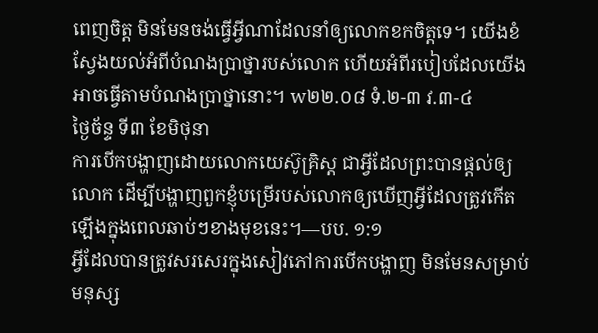ពេញចិត្ត មិនមែនចង់ធ្វើអ្វីណាដែលនាំឲ្យលោកខកចិត្តទេ។ យើងខំស្វែងយល់អំពីបំណងប្រាថ្នារបស់លោក ហើយអំពីរបៀបដែលយើងអាចធ្វើតាមបំណងប្រាថ្នានោះ។ w២២.០៨ ទំ.២-៣ វ.៣-៤
ថ្ងៃច័ន្ទ ទី៣ ខែមិថុនា
ការបើកបង្ហាញដោយលោកយេស៊ូគ្រិស្ត ជាអ្វីដែលព្រះបានផ្ដល់ឲ្យលោក ដើម្បីបង្ហាញពួកខ្ញុំបម្រើរបស់លោកឲ្យឃើញអ្វីដែលត្រូវកើតឡើងក្នុងពេលឆាប់ៗខាងមុខនេះ។—បប. ១:១
អ្វីដែលបានត្រូវសរសេរក្នុងសៀវភៅការបើកបង្ហាញ មិនមែនសម្រាប់មនុស្ស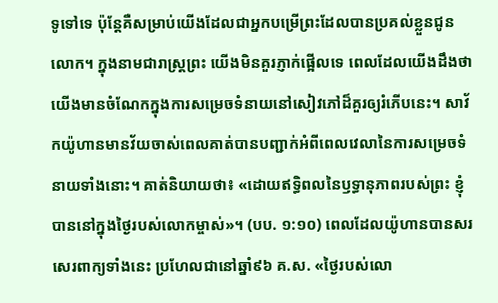ទូទៅទេ ប៉ុន្តែគឺសម្រាប់យើងដែលជាអ្នកបម្រើព្រះដែលបានប្រគល់ខ្លួនជូនលោក។ ក្នុងនាមជារាស្ត្រព្រះ យើងមិនគួរភ្ញាក់ផ្អើលទេ ពេលដែលយើងដឹងថាយើងមានចំណែកក្នុងការសម្រេចទំនាយនៅសៀវភៅដ៏គួរឲ្យរំភើបនេះ។ សាវ័កយ៉ូហានមានវ័យចាស់ពេលគាត់បានបញ្ជាក់អំពីពេលវេលានៃការសម្រេចទំនាយទាំងនោះ។ គាត់និយាយថា៖ «ដោយឥទ្ធិពលនៃឫទ្ធានុភាពរបស់ព្រះ ខ្ញុំបាននៅក្នុងថ្ងៃរបស់លោកម្ចាស់»។ (បប. ១:១០) ពេលដែលយ៉ូហានបានសរសេរពាក្យទាំងនេះ ប្រហែលជានៅឆ្នាំ៩៦ គ.ស. «ថ្ងៃរបស់លោ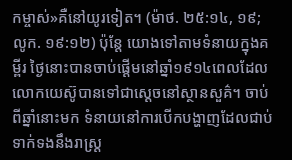កម្ចាស់»គឺនៅយូរទៀត។ (ម៉ាថ. ២៥:១៤, ១៩; លូក. ១៩:១២) ប៉ុន្តែ យោងទៅតាមទំនាយក្នុងគម្ពីរ ថ្ងៃនោះបានចាប់ផ្ដើមនៅឆ្នាំ១៩១៤ពេលដែលលោកយេស៊ូបានទៅជាស្ដេចនៅស្ថានសួគ៌។ ចាប់ពីឆ្នាំនោះមក ទំនាយនៅការបើកបង្ហាញដែលជាប់ទាក់ទងនឹងរាស្ត្រ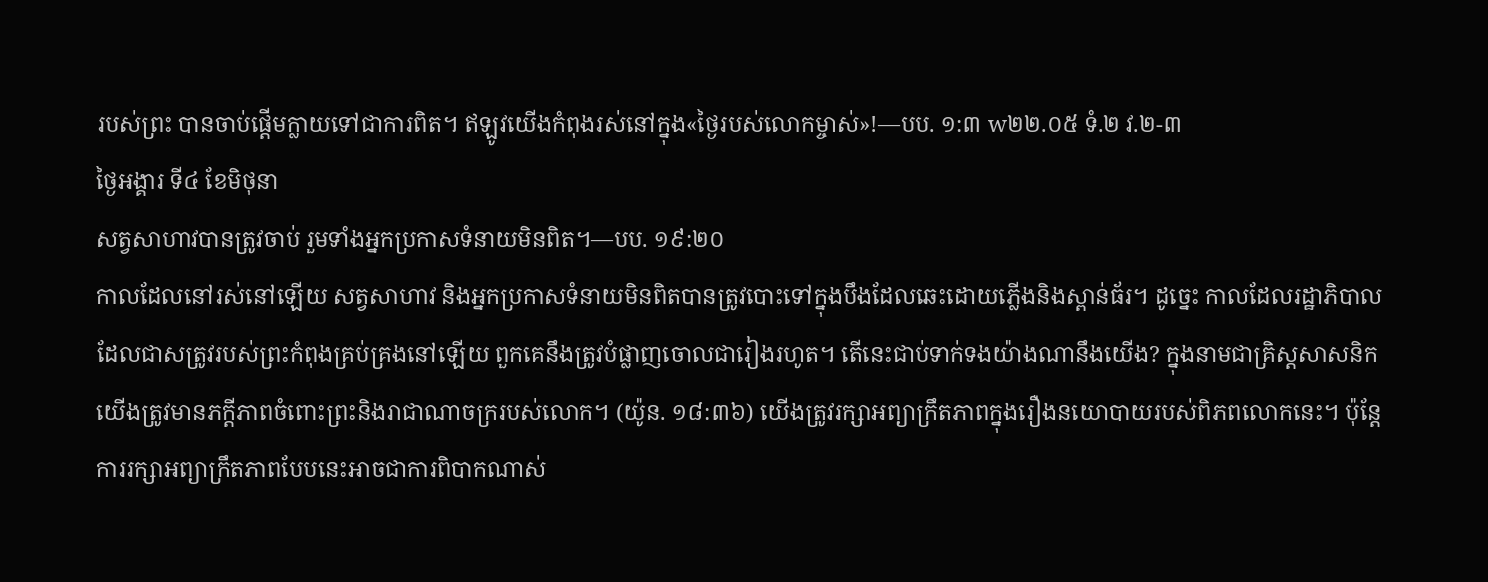របស់ព្រះ បានចាប់ផ្ដើមក្លាយទៅជាការពិត។ ឥឡូវយើងកំពុងរស់នៅក្នុង«ថ្ងៃរបស់លោកម្ចាស់»!—បប. ១:៣ w២២.០៥ ទំ.២ វ.២-៣
ថ្ងៃអង្គារ ទី៤ ខែមិថុនា
សត្វសាហាវបានត្រូវចាប់ រួមទាំងអ្នកប្រកាសទំនាយមិនពិត។—បប. ១៩:២០
កាលដែលនៅរស់នៅឡើយ សត្វសាហាវ និងអ្នកប្រកាសទំនាយមិនពិតបានត្រូវបោះទៅក្នុងបឹងដែលឆេះដោយភ្លើងនិងស្ពាន់ធ័រ។ ដូច្នេះ កាលដែលរដ្ឋាភិបាលដែលជាសត្រូវរបស់ព្រះកំពុងគ្រប់គ្រងនៅឡើយ ពួកគេនឹងត្រូវបំផ្លាញចោលជារៀងរហូត។ តើនេះជាប់ទាក់ទងយ៉ាងណានឹងយើង? ក្នុងនាមជាគ្រិស្តសាសនិក យើងត្រូវមានភក្ដីភាពចំពោះព្រះនិងរាជាណាចក្ររបស់លោក។ (យ៉ូន. ១៨:៣៦) យើងត្រូវរក្សាអព្យាក្រឹតភាពក្នុងរឿងនយោបាយរបស់ពិភពលោកនេះ។ ប៉ុន្តែ ការរក្សាអព្យាក្រឹតភាពបែបនេះអាចជាការពិបាកណាស់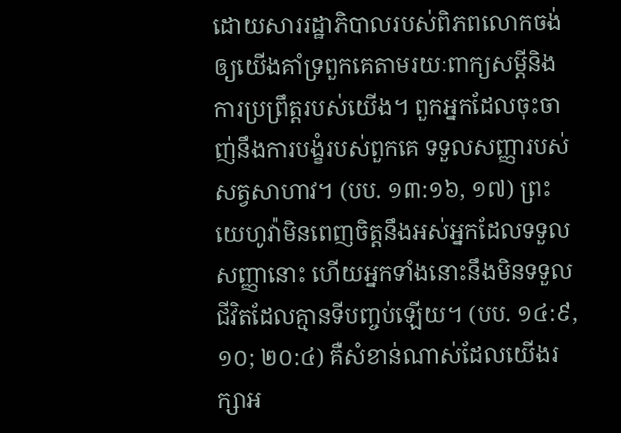ដោយសាររដ្ឋាភិបាលរបស់ពិភពលោកចង់ឲ្យយើងគាំទ្រពួកគេតាមរយៈពាក្យសម្ដីនិងការប្រព្រឹត្តរបស់យើង។ ពួកអ្នកដែលចុះចាញ់នឹងការបង្ខំរបស់ពួកគេ ទទួលសញ្ញារបស់សត្វសាហាវ។ (បប. ១៣:១៦, ១៧) ព្រះយេហូវ៉ាមិនពេញចិត្តនឹងអស់អ្នកដែលទទួលសញ្ញានោះ ហើយអ្នកទាំងនោះនឹងមិនទទួលជីវិតដែលគ្មានទីបញ្ចប់ឡើយ។ (បប. ១៤:៩, ១០; ២០:៤) គឺសំខាន់ណាស់ដែលយើងរក្សាអ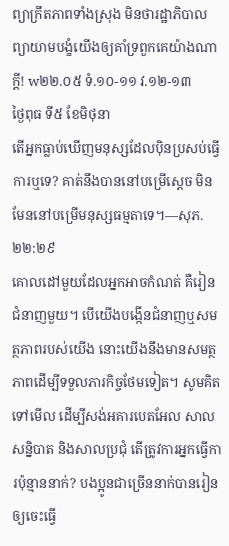ព្យាក្រឹតភាពទាំងស្រុង មិនថារដ្ឋាភិបាលព្យាយាមបង្ខំយើងឲ្យគាំទ្រពួកគេយ៉ាងណាក្ដី! w២២.០៥ ទំ.១០-១១ វ.១២-១៣
ថ្ងៃពុធ ទី៥ ខែមិថុនា
តើអ្នកធ្លាប់ឃើញមនុស្សដែលប៉ិនប្រសប់ធ្វើការឬទេ? គាត់នឹងបាននៅបម្រើស្ដេច មិនមែននៅបម្រើមនុស្សធម្មតាទេ។—សុភ. ២២:២៩
គោលដៅមួយដែលអ្នកអាចកំណត់ គឺរៀនជំនាញមួយ។ បើយើងបង្កើនជំនាញឬសមត្ថភាពរបស់យើង នោះយើងនឹងមានសមត្ថភាពដើម្បីទទួលភារកិច្ចថែមទៀត។ សូមគិតទៅមើល ដើម្បីសង់អគារបេតអែល សាលសន្និបាត និងសាលប្រជុំ តើត្រូវការអ្នកធ្វើការប៉ុន្មាននាក់? បងប្អូនជាច្រើននាក់បានរៀនឲ្យចេះធ្វើ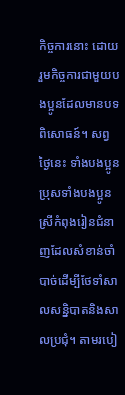កិច្ចការនោះ ដោយរួមកិច្ចការជាមួយបងប្អូនដែលមានបទពិសោធន៍។ សព្វថ្ងៃនេះ ទាំងបងប្អូនប្រុសទាំងបងប្អូនស្រីកំពុងរៀនជំនាញដែលសំខាន់ចាំបាច់ដើម្បីថែទាំសាលសន្និបាតនិងសាលប្រជុំ។ តាមរបៀ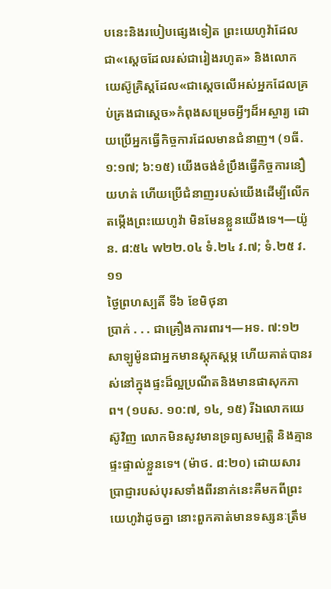បនេះនិងរបៀបផ្សេងទៀត ព្រះយេហូវ៉ាដែលជា«ស្ដេចដែលរស់ជារៀងរហូត» និងលោកយេស៊ូគ្រិស្តដែល«ជាស្ដេចលើអស់អ្នកដែលគ្រប់គ្រងជាស្ដេច»កំពុងសម្រេចអ្វីៗដ៏អស្ចារ្យ ដោយប្រើអ្នកធ្វើកិច្ចការដែលមានជំនាញ។ (១ធី. ១:១៧; ៦:១៥) យើងចង់ខំប្រឹងធ្វើកិច្ចការនឿយហត់ ហើយប្រើជំនាញរបស់យើងដើម្បីលើកតម្កើងព្រះយេហូវ៉ា មិនមែនខ្លួនយើងទេ។—យ៉ូន. ៨:៥៤ w២២.០៤ ទំ.២៤ វ.៧; ទំ.២៥ វ.១១
ថ្ងៃព្រហស្បតិ៍ ទី៦ ខែមិថុនា
ប្រាក់ . . . ជាគ្រឿងការពារ។—អទ. ៧:១២
សាឡូម៉ូនជាអ្នកមានស្ដុកស្ដម្ភ ហើយគាត់បានរស់នៅក្នុងផ្ទះដ៏ល្អប្រណីតនិងមានផាសុកភាព។ (១បស. ១០:៧, ១៤, ១៥) រីឯលោកយេស៊ូវិញ លោកមិនសូវមានទ្រព្យសម្បត្តិ និងគ្មានផ្ទះផ្ទាល់ខ្លួនទេ។ (ម៉ាថ. ៨:២០) ដោយសារប្រាជ្ញារបស់បុរសទាំងពីរនាក់នេះគឺមកពីព្រះយេហូវ៉ាដូចគ្នា នោះពួកគាត់មានទស្សនៈត្រឹម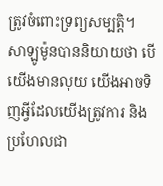ត្រូវចំពោះទ្រព្យសម្បត្តិ។ សាឡូម៉ូនបាននិយាយថា បើយើងមានលុយ យើងអាចទិញអ្វីដែលយើងត្រូវការ និងប្រហែលជា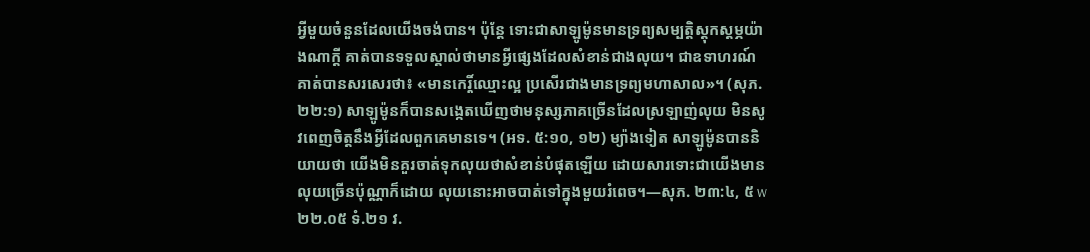អ្វីមួយចំនួនដែលយើងចង់បាន។ ប៉ុន្តែ ទោះជាសាឡូម៉ូនមានទ្រព្យសម្បត្តិស្ដុកស្ដម្ភយ៉ាងណាក្ដី គាត់បានទទួលស្គាល់ថាមានអ្វីផ្សេងដែលសំខាន់ជាងលុយ។ ជាឧទាហរណ៍ គាត់បានសរសេរថា៖ «មានកេរ្តិ៍ឈ្មោះល្អ ប្រសើរជាងមានទ្រព្យមហាសាល»។ (សុភ. ២២:១) សាឡូម៉ូនក៏បានសង្កេតឃើញថាមនុស្សភាគច្រើនដែលស្រឡាញ់លុយ មិនសូវពេញចិត្តនឹងអ្វីដែលពួកគេមានទេ។ (អទ. ៥:១០, ១២) ម្យ៉ាងទៀត សាឡូម៉ូនបាននិយាយថា យើងមិនគួរចាត់ទុកលុយថាសំខាន់បំផុតឡើយ ដោយសារទោះជាយើងមានលុយច្រើនប៉ុណ្ណាក៏ដោយ លុយនោះអាចបាត់ទៅក្នុងមួយរំពេច។—សុភ. ២៣:៤, ៥ w២២.០៥ ទំ.២១ វ.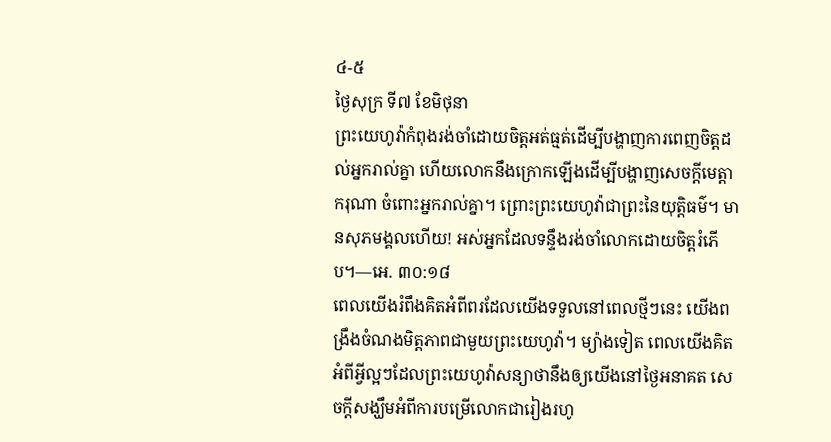៤-៥
ថ្ងៃសុក្រ ទី៧ ខែមិថុនា
ព្រះយេហូវ៉ាកំពុងរង់ចាំដោយចិត្តអត់ធ្មត់ដើម្បីបង្ហាញការពេញចិត្តដល់អ្នករាល់គ្នា ហើយលោកនឹងក្រោកឡើងដើម្បីបង្ហាញសេចក្ដីមេត្តាករុណា ចំពោះអ្នករាល់គ្នា។ ព្រោះព្រះយេហូវ៉ាជាព្រះនៃយុត្តិធម៌។ មានសុភមង្គលហើយ! អស់អ្នកដែលទន្ទឹងរង់ចាំលោកដោយចិត្តរំភើប។—អេ. ៣០:១៨
ពេលយើងរំពឹងគិតអំពីពរដែលយើងទទួលនៅពេលថ្មីៗនេះ យើងពង្រឹងចំណងមិត្តភាពជាមួយព្រះយេហូវ៉ា។ ម្យ៉ាងទៀត ពេលយើងគិតអំពីអ្វីល្អៗដែលព្រះយេហូវ៉ាសន្យាថានឹងឲ្យយើងនៅថ្ងៃអនាគត សេចក្ដីសង្ឃឹមអំពីការបម្រើលោកជារៀងរហូ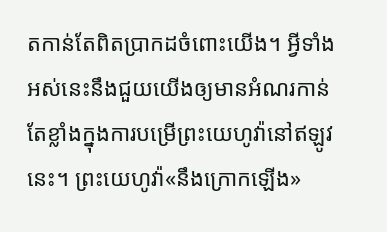តកាន់តែពិតប្រាកដចំពោះយើង។ អ្វីទាំងអស់នេះនឹងជួយយើងឲ្យមានអំណរកាន់តែខ្លាំងក្នុងការបម្រើព្រះយេហូវ៉ានៅឥឡូវនេះ។ ព្រះយេហូវ៉ា«នឹងក្រោកឡើង»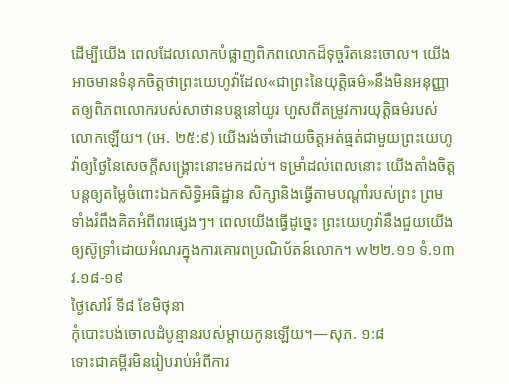ដើម្បីយើង ពេលដែលលោកបំផ្លាញពិភពលោកដ៏ទុច្ចរិតនេះចោល។ យើងអាចមានទំនុកចិត្តថាព្រះយេហូវ៉ាដែល«ជាព្រះនៃយុត្តិធម៌»នឹងមិនអនុញ្ញាតឲ្យពិភពលោករបស់សាថានបន្តនៅយូរ ហួសពីតម្រូវការយុត្តិធម៌របស់លោកឡើយ។ (អេ. ២៥:៩) យើងរង់ចាំដោយចិត្តអត់ធ្មត់ជាមួយព្រះយេហូវ៉ាឲ្យថ្ងៃនៃសេចក្ដីសង្គ្រោះនោះមកដល់។ ទម្រាំដល់ពេលនោះ យើងតាំងចិត្តបន្តឲ្យតម្លៃចំពោះឯកសិទ្ធិអធិដ្ឋាន សិក្សានិងធ្វើតាមបណ្ដាំរបស់ព្រះ ព្រមទាំងរំពឹងគិតអំពីពរផ្សេងៗ។ ពេលយើងធ្វើដូច្នេះ ព្រះយេហូវ៉ានឹងជួយយើងឲ្យស៊ូទ្រាំដោយអំណរក្នុងការគោរពប្រណិប័តន៍លោក។ w២២.១១ ទំ.១៣ វ.១៨-១៩
ថ្ងៃសៅរ៍ ទី៨ ខែមិថុនា
កុំបោះបង់ចោលដំបូន្មានរបស់ម្ដាយកូនឡើយ។—សុភ. ១:៨
ទោះជាគម្ពីរមិនរៀបរាប់អំពីការ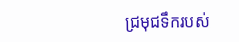ជ្រមុជទឹករបស់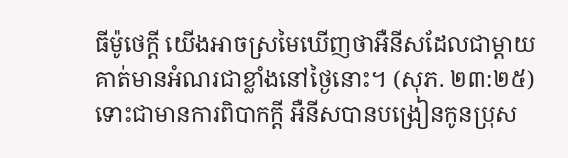ធីម៉ូថេក្ដី យើងអាចស្រមៃឃើញថាអឺនីសដែលជាម្ដាយគាត់មានអំណរជាខ្លាំងនៅថ្ងៃនោះ។ (សុភ. ២៣:២៥) ទោះជាមានការពិបាកក្ដី អឺនីសបានបង្រៀនកូនប្រុស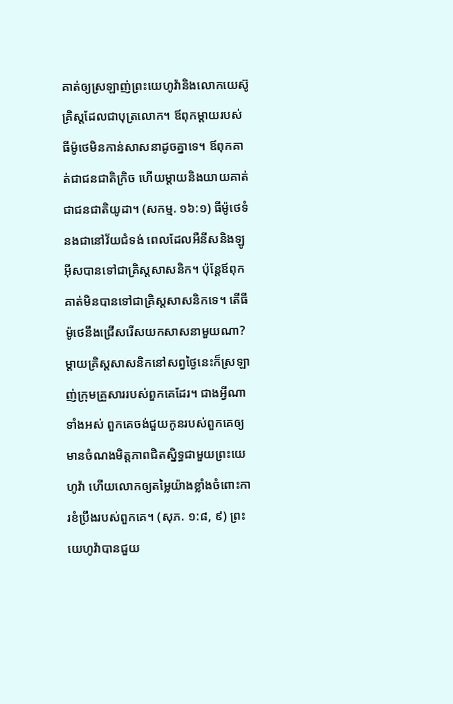គាត់ឲ្យស្រឡាញ់ព្រះយេហូវ៉ានិងលោកយេស៊ូគ្រិស្តដែលជាបុត្រលោក។ ឪពុកម្ដាយរបស់ធីម៉ូថេមិនកាន់សាសនាដូចគ្នាទេ។ ឪពុកគាត់ជាជនជាតិក្រិច ហើយម្ដាយនិងយាយគាត់ជាជនជាតិយូដា។ (សកម្ម. ១៦:១) ធីម៉ូថេទំនងជានៅវ័យជំទង់ ពេលដែលអឺនីសនិងឡូអ៊ីសបានទៅជាគ្រិស្តសាសនិក។ ប៉ុន្តែឪពុកគាត់មិនបានទៅជាគ្រិស្តសាសនិកទេ។ តើធីម៉ូថេនឹងជ្រើសរើសយកសាសនាមួយណា? ម្ដាយគ្រិស្តសាសនិកនៅសព្វថ្ងៃនេះក៏ស្រឡាញ់ក្រុមគ្រួសាររបស់ពួកគេដែរ។ ជាងអ្វីណាទាំងអស់ ពួកគេចង់ជួយកូនរបស់ពួកគេឲ្យមានចំណងមិត្តភាពជិតស្និទ្ធជាមួយព្រះយេហូវ៉ា ហើយលោកឲ្យតម្លៃយ៉ាងខ្លាំងចំពោះការខំប្រឹងរបស់ពួកគេ។ (សុភ. ១:៨, ៩) ព្រះយេហូវ៉ាបានជួយ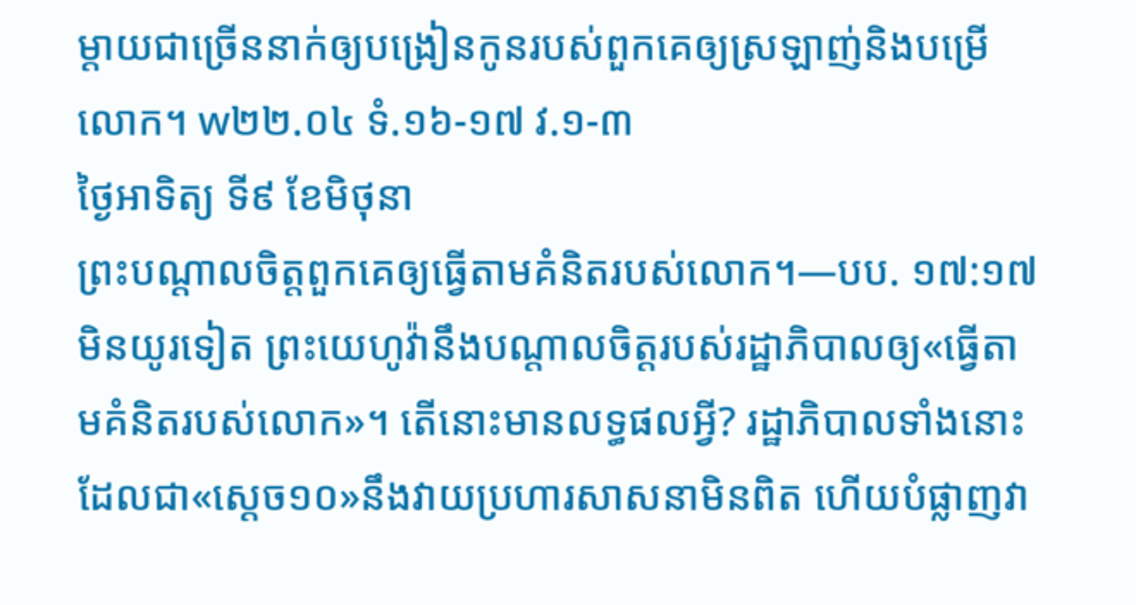ម្ដាយជាច្រើននាក់ឲ្យបង្រៀនកូនរបស់ពួកគេឲ្យស្រឡាញ់និងបម្រើលោក។ w២២.០៤ ទំ.១៦-១៧ វ.១-៣
ថ្ងៃអាទិត្យ ទី៩ ខែមិថុនា
ព្រះបណ្ដាលចិត្តពួកគេឲ្យធ្វើតាមគំនិតរបស់លោក។—បប. ១៧:១៧
មិនយូរទៀត ព្រះយេហូវ៉ានឹងបណ្ដាលចិត្តរបស់រដ្ឋាភិបាលឲ្យ«ធ្វើតាមគំនិតរបស់លោក»។ តើនោះមានលទ្ធផលអ្វី? រដ្ឋាភិបាលទាំងនោះដែលជា«ស្ដេច១០»នឹងវាយប្រហារសាសនាមិនពិត ហើយបំផ្លាញវា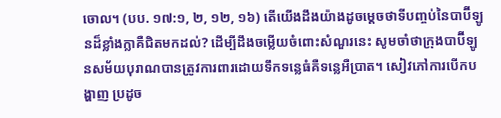ចោល។ (បប. ១៧:១, ២, ១២, ១៦) តើយើងដឹងយ៉ាងដូចម្ដេចថាទីបញ្ចប់នៃបាប៊ីឡូនដ៏ខ្លាំងក្លាគឺជិតមកដល់? ដើម្បីដឹងចម្លើយចំពោះសំណួរនេះ សូមចាំថាក្រុងបាប៊ីឡូនសម័យបុរាណបានត្រូវការពារដោយទឹកទន្លេធំគឺទន្លេអឺប្រាត។ សៀវភៅការបើកបង្ហាញ ប្រដូច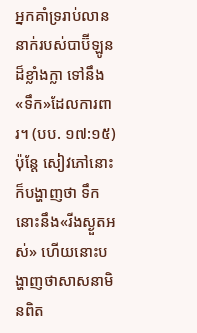អ្នកគាំទ្ររាប់លាននាក់របស់បាប៊ីឡូនដ៏ខ្លាំងក្លា ទៅនឹង«ទឹក»ដែលការពារ។ (បប. ១៧:១៥) ប៉ុន្តែ សៀវភៅនោះក៏បង្ហាញថា ទឹកនោះនឹង«រីងស្ងួតអស់» ហើយនោះបង្ហាញថាសាសនាមិនពិត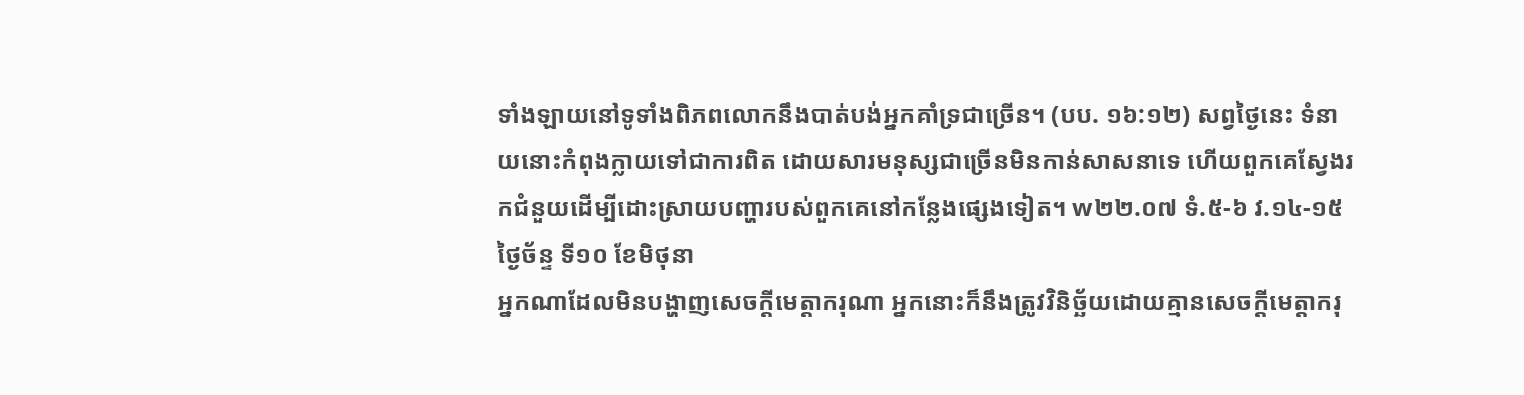ទាំងឡាយនៅទូទាំងពិភពលោកនឹងបាត់បង់អ្នកគាំទ្រជាច្រើន។ (បប. ១៦:១២) សព្វថ្ងៃនេះ ទំនាយនោះកំពុងក្លាយទៅជាការពិត ដោយសារមនុស្សជាច្រើនមិនកាន់សាសនាទេ ហើយពួកគេស្វែងរកជំនួយដើម្បីដោះស្រាយបញ្ហារបស់ពួកគេនៅកន្លែងផ្សេងទៀត។ w២២.០៧ ទំ.៥-៦ វ.១៤-១៥
ថ្ងៃច័ន្ទ ទី១០ ខែមិថុនា
អ្នកណាដែលមិនបង្ហាញសេចក្ដីមេត្តាករុណា អ្នកនោះក៏នឹងត្រូវវិនិច្ឆ័យដោយគ្មានសេចក្ដីមេត្តាករុ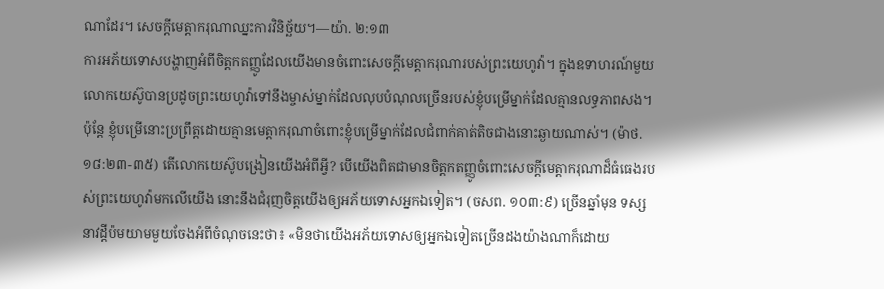ណាដែរ។ សេចក្ដីមេត្តាករុណាឈ្នះការវិនិច្ឆ័យ។—យ៉ា. ២:១៣
ការអភ័យទោសបង្ហាញអំពីចិត្តកតញ្ញូដែលយើងមានចំពោះសេចក្ដីមេត្តាករុណារបស់ព្រះយេហូវ៉ា។ ក្នុងឧទាហរណ៍មួយ លោកយេស៊ូបានប្រដូចព្រះយេហូវ៉ាទៅនឹងម្ចាស់ម្នាក់ដែលលុបបំណុលច្រើនរបស់ខ្ញុំបម្រើម្នាក់ដែលគ្មានលទ្ធភាពសង។ ប៉ុន្តែ ខ្ញុំបម្រើនោះប្រព្រឹត្តដោយគ្មានមេត្តាករុណាចំពោះខ្ញុំបម្រើម្នាក់ដែលជំពាក់គាត់តិចជាងនោះឆ្ងាយណាស់។ (ម៉ាថ. ១៨:២៣-៣៥) តើលោកយេស៊ូបង្រៀនយើងអំពីអ្វី? បើយើងពិតជាមានចិត្តកតញ្ញូចំពោះសេចក្ដីមេត្តាករុណាដ៏ធំធេងរបស់ព្រះយេហូវ៉ាមកលើយើង នោះនឹងជំរុញចិត្តយើងឲ្យអភ័យទោសអ្នកឯទៀត។ (ចសព. ១០៣:៩) ច្រើនឆ្នាំមុន ទស្សនាវដ្ដីប៉មយាមមួយចែងអំពីចំណុចនេះថា៖ «មិនថាយើងអភ័យទោសឲ្យអ្នកឯទៀតច្រើនដងយ៉ាងណាក៏ដោយ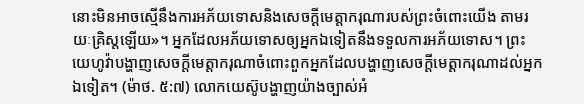នោះមិនអាចស្មើនឹងការអភ័យទោសនិងសេចក្ដីមេត្តាករុណារបស់ព្រះចំពោះយើង តាមរយៈគ្រិស្តឡើយ»។ អ្នកដែលអភ័យទោសឲ្យអ្នកឯទៀតនឹងទទួលការអភ័យទោស។ ព្រះយេហូវ៉ាបង្ហាញសេចក្ដីមេត្តាករុណាចំពោះពួកអ្នកដែលបង្ហាញសេចក្ដីមេត្តាករុណាដល់អ្នកឯទៀត។ (ម៉ាថ. ៥:៧) លោកយេស៊ូបង្ហាញយ៉ាងច្បាស់អំ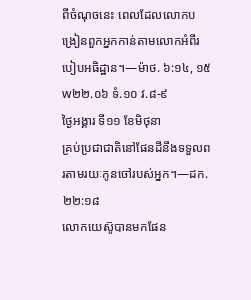ពីចំណុចនេះ ពេលដែលលោកបង្រៀនពួកអ្នកកាន់តាមលោកអំពីរបៀបអធិដ្ឋាន។—ម៉ាថ. ៦:១៤, ១៥ w២២.០៦ ទំ.១០ វ.៨-៩
ថ្ងៃអង្គារ ទី១១ ខែមិថុនា
គ្រប់ប្រជាជាតិនៅផែនដីនឹងទទួលពរតាមរយៈកូនចៅរបស់អ្នក។—ដក. ២២:១៨
លោកយេស៊ូបានមកផែន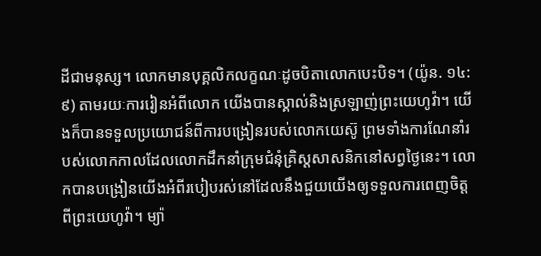ដីជាមនុស្ស។ លោកមានបុគ្គលិកលក្ខណៈដូចបិតាលោកបេះបិទ។ (យ៉ូន. ១៤:៩) តាមរយៈការរៀនអំពីលោក យើងបានស្គាល់និងស្រឡាញ់ព្រះយេហូវ៉ា។ យើងក៏បានទទួលប្រយោជន៍ពីការបង្រៀនរបស់លោកយេស៊ូ ព្រមទាំងការណែនាំរបស់លោកកាលដែលលោកដឹកនាំក្រុមជំនុំគ្រិស្តសាសនិកនៅសព្វថ្ងៃនេះ។ លោកបានបង្រៀនយើងអំពីរបៀបរស់នៅដែលនឹងជួយយើងឲ្យទទួលការពេញចិត្តពីព្រះយេហូវ៉ា។ ម្យ៉ា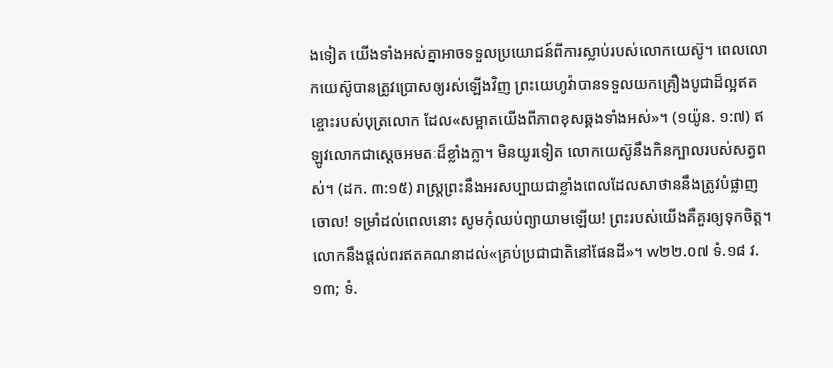ងទៀត យើងទាំងអស់គ្នាអាចទទួលប្រយោជន៍ពីការស្លាប់របស់លោកយេស៊ូ។ ពេលលោកយេស៊ូបានត្រូវប្រោសឲ្យរស់ឡើងវិញ ព្រះយេហូវ៉ាបានទទួលយកគ្រឿងបូជាដ៏ល្អឥតខ្ចោះរបស់បុត្រលោក ដែល«សម្អាតយើងពីភាពខុសឆ្គងទាំងអស់»។ (១យ៉ូន. ១:៧) ឥឡូវលោកជាស្ដេចអមតៈដ៏ខ្លាំងក្លា។ មិនយូរទៀត លោកយេស៊ូនឹងកិនក្បាលរបស់សត្វពស់។ (ដក. ៣:១៥) រាស្ត្រព្រះនឹងអរសប្បាយជាខ្លាំងពេលដែលសាថាននឹងត្រូវបំផ្លាញចោល! ទម្រាំដល់ពេលនោះ សូមកុំឈប់ព្យាយាមឡើយ! ព្រះរបស់យើងគឺគួរឲ្យទុកចិត្ត។ លោកនឹងផ្ដល់ពរឥតគណនាដល់«គ្រប់ប្រជាជាតិនៅផែនដី»។ w២២.០៧ ទំ.១៨ វ.១៣; ទំ.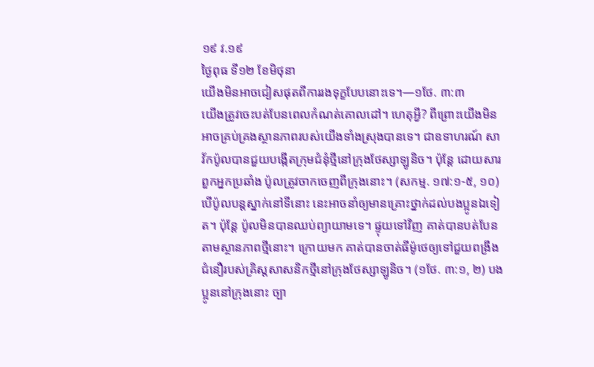១៩ វ.១៩
ថ្ងៃពុធ ទី១២ ខែមិថុនា
យើងមិនអាចជៀសផុតពីការរងទុក្ខបែបនោះទេ។—១ថែ. ៣:៣
យើងត្រូវចេះបត់បែនពេលកំណត់គោលដៅ។ ហេតុអ្វី? ពីព្រោះយើងមិនអាចគ្រប់គ្រងស្ថានភាពរបស់យើងទាំងស្រុងបានទេ។ ជាឧទាហរណ៍ សាវ័កប៉ូលបានជួយបង្កើតក្រុមជំនុំថ្មីនៅក្រុងថែស្សាឡូនិច។ ប៉ុន្តែ ដោយសារពួកអ្នកប្រឆាំង ប៉ូលត្រូវចាកចេញពីក្រុងនោះ។ (សកម្ម. ១៧:១-៥, ១០) បើប៉ូលបន្តស្នាក់នៅទីនោះ នេះអាចនាំឲ្យមានគ្រោះថ្នាក់ដល់បងប្អូនឯទៀត។ ប៉ុន្តែ ប៉ូលមិនបានឈប់ព្យាយាមទេ។ ផ្ទុយទៅវិញ គាត់បានបត់បែនតាមស្ថានភាពថ្មីនោះ។ ក្រោយមក គាត់បានចាត់ធីម៉ូថេឲ្យទៅជួយពង្រឹងជំនឿរបស់គ្រិស្តសាសនិកថ្មីនៅក្រុងថែស្សាឡូនិច។ (១ថែ. ៣:១, ២) បងប្អូននៅក្រុងនោះ ច្បា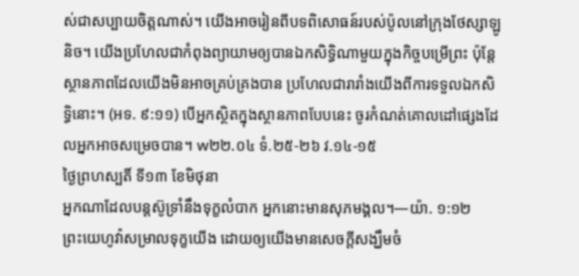ស់ជាសប្បាយចិត្តណាស់។ យើងអាចរៀនពីបទពិសោធន៍របស់ប៉ូលនៅក្រុងថែស្សាឡូនិច។ យើងប្រហែលជាកំពុងព្យាយាមឲ្យបានឯកសិទ្ធិណាមួយក្នុងកិច្ចបម្រើព្រះ ប៉ុន្តែស្ថានភាពដែលយើងមិនអាចគ្រប់គ្រងបាន ប្រហែលជារារាំងយើងពីការទទួលឯកសិទ្ធិនោះ។ (អទ. ៩:១១) បើអ្នកស្ថិតក្នុងស្ថានភាពបែបនេះ ចូរកំណត់គោលដៅផ្សេងដែលអ្នកអាចសម្រេចបាន។ w២២.០៤ ទំ.២៥-២៦ វ.១៤-១៥
ថ្ងៃព្រហស្បតិ៍ ទី១៣ ខែមិថុនា
អ្នកណាដែលបន្តស៊ូទ្រាំនឹងទុក្ខលំបាក អ្នកនោះមានសុភមង្គល។—យ៉ា. ១:១២
ព្រះយេហូវ៉ាសម្រាលទុក្ខយើង ដោយឲ្យយើងមានសេចក្ដីសង្ឃឹមចំ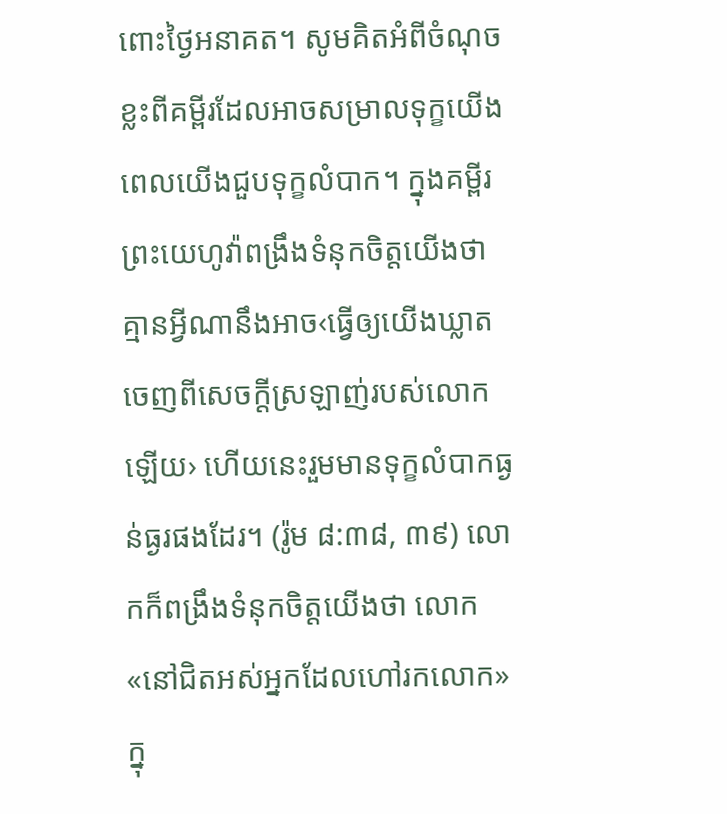ពោះថ្ងៃអនាគត។ សូមគិតអំពីចំណុចខ្លះពីគម្ពីរដែលអាចសម្រាលទុក្ខយើង ពេលយើងជួបទុក្ខលំបាក។ ក្នុងគម្ពីរ ព្រះយេហូវ៉ាពង្រឹងទំនុកចិត្តយើងថា គ្មានអ្វីណានឹងអាច‹ធ្វើឲ្យយើងឃ្លាតចេញពីសេចក្ដីស្រឡាញ់របស់លោកឡើយ› ហើយនេះរួមមានទុក្ខលំបាកធ្ងន់ធ្ងរផងដែរ។ (រ៉ូម ៨:៣៨, ៣៩) លោកក៏ពង្រឹងទំនុកចិត្តយើងថា លោក«នៅជិតអស់អ្នកដែលហៅរកលោក»ក្នុ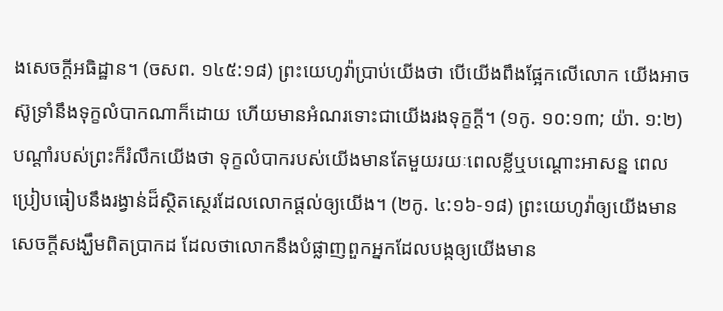ងសេចក្ដីអធិដ្ឋាន។ (ចសព. ១៤៥:១៨) ព្រះយេហូវ៉ាប្រាប់យើងថា បើយើងពឹងផ្អែកលើលោក យើងអាចស៊ូទ្រាំនឹងទុក្ខលំបាកណាក៏ដោយ ហើយមានអំណរទោះជាយើងរងទុក្ខក្ដី។ (១កូ. ១០:១៣; យ៉ា. ១:២) បណ្ដាំរបស់ព្រះក៏រំលឹកយើងថា ទុក្ខលំបាករបស់យើងមានតែមួយរយៈពេលខ្លីឬបណ្ដោះអាសន្ន ពេលប្រៀបធៀបនឹងរង្វាន់ដ៏ស្ថិតស្ថេរដែលលោកផ្ដល់ឲ្យយើង។ (២កូ. ៤:១៦-១៨) ព្រះយេហូវ៉ាឲ្យយើងមានសេចក្ដីសង្ឃឹមពិតប្រាកដ ដែលថាលោកនឹងបំផ្លាញពួកអ្នកដែលបង្កឲ្យយើងមាន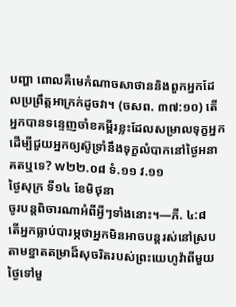បញ្ហា ពោលគឺមេកំណាចសាថាននិងពួកអ្នកដែលប្រព្រឹត្តអាក្រក់ដូចវា។ (ចសព. ៣៧:១០) តើអ្នកបានទន្ទេញចាំខគម្ពីរខ្លះដែលសម្រាលទុក្ខអ្នក ដើម្បីជួយអ្នកឲ្យស៊ូទ្រាំនឹងទុក្ខលំបាកនៅថ្ងៃអនាគតឬទេ? w២២.០៨ ទំ.១១ វ.១១
ថ្ងៃសុក្រ ទី១៤ ខែមិថុនា
ចូរបន្តពិចារណាអំពីអ្វីៗទាំងនោះ។—ភី. ៤:៨
តើអ្នកធ្លាប់បារម្ភថាអ្នកមិនអាចបន្តរស់នៅស្របតាមខ្នាតតម្រាដ៏សុចរិតរបស់ព្រះយេហូវ៉ាពីមួយថ្ងៃទៅមួ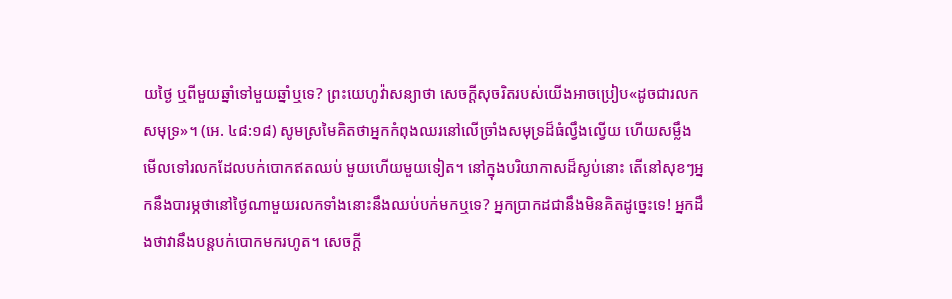យថ្ងៃ ឬពីមួយឆ្នាំទៅមួយឆ្នាំឬទេ? ព្រះយេហូវ៉ាសន្យាថា សេចក្ដីសុចរិតរបស់យើងអាចប្រៀប«ដូចជារលកសមុទ្រ»។ (អេ. ៤៨:១៨) សូមស្រមៃគិតថាអ្នកកំពុងឈរនៅលើច្រាំងសមុទ្រដ៏ធំល្វឹងល្វើយ ហើយសម្លឹងមើលទៅរលកដែលបក់បោកឥតឈប់ មួយហើយមួយទៀត។ នៅក្នុងបរិយាកាសដ៏ស្ងប់នោះ តើនៅសុខៗអ្នកនឹងបារម្ភថានៅថ្ងៃណាមួយរលកទាំងនោះនឹងឈប់បក់មកឬទេ? អ្នកប្រាកដជានឹងមិនគិតដូច្នេះទេ! អ្នកដឹងថាវានឹងបន្តបក់បោកមករហូត។ សេចក្ដី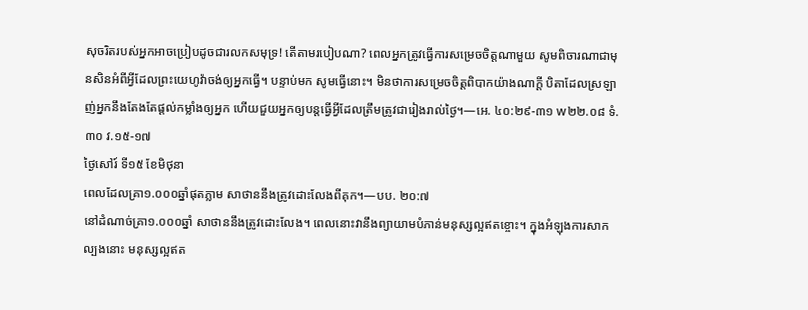សុចរិតរបស់អ្នកអាចប្រៀបដូចជារលកសមុទ្រ! តើតាមរបៀបណា? ពេលអ្នកត្រូវធ្វើការសម្រេចចិត្តណាមួយ សូមពិចារណាជាមុនសិនអំពីអ្វីដែលព្រះយេហូវ៉ាចង់ឲ្យអ្នកធ្វើ។ បន្ទាប់មក សូមធ្វើនោះ។ មិនថាការសម្រេចចិត្តពិបាកយ៉ាងណាក្ដី បិតាដែលស្រឡាញ់អ្នកនឹងតែងតែផ្ដល់កម្លាំងឲ្យអ្នក ហើយជួយអ្នកឲ្យបន្តធ្វើអ្វីដែលត្រឹមត្រូវជារៀងរាល់ថ្ងៃ។—អេ. ៤០:២៩-៣១ w២២.០៨ ទំ.៣០ វ.១៥-១៧
ថ្ងៃសៅរ៍ ទី១៥ ខែមិថុនា
ពេលដែលគ្រា១.០០០ឆ្នាំផុតភ្លាម សាថាននឹងត្រូវដោះលែងពីគុក។—បប. ២០:៧
នៅដំណាច់គ្រា១.០០០ឆ្នាំ សាថាននឹងត្រូវដោះលែង។ ពេលនោះវានឹងព្យាយាមបំភាន់មនុស្សល្អឥតខ្ចោះ។ ក្នុងអំឡុងការសាកល្បងនោះ មនុស្សល្អឥត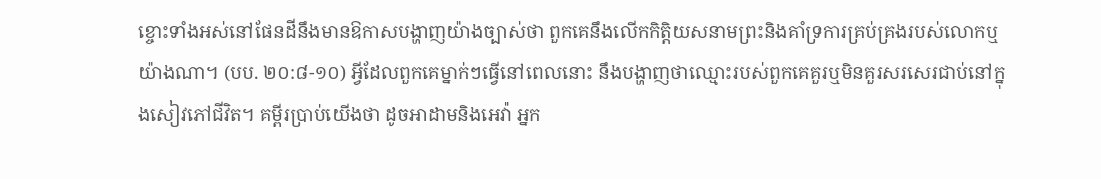ខ្ចោះទាំងអស់នៅផែនដីនឹងមានឱកាសបង្ហាញយ៉ាងច្បាស់ថា ពួកគេនឹងលើកកិត្តិយសនាមព្រះនិងគាំទ្រការគ្រប់គ្រងរបស់លោកឬយ៉ាងណា។ (បប. ២០:៨-១០) អ្វីដែលពួកគេម្នាក់ៗធ្វើនៅពេលនោះ នឹងបង្ហាញថាឈ្មោះរបស់ពួកគេគួរឬមិនគួរសរសេរជាប់នៅក្នុងសៀវភៅជីវិត។ គម្ពីរប្រាប់យើងថា ដូចអាដាមនិងអេវ៉ា អ្នក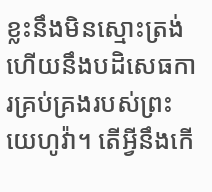ខ្លះនឹងមិនស្មោះត្រង់ ហើយនឹងបដិសេធការគ្រប់គ្រងរបស់ព្រះយេហូវ៉ា។ តើអ្វីនឹងកើ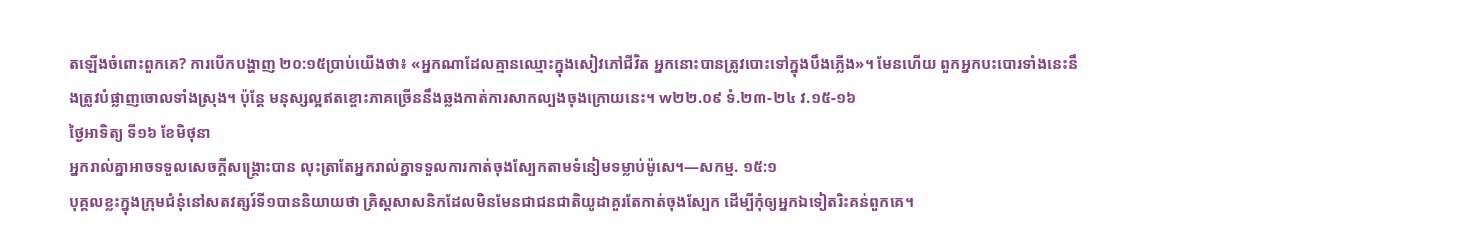តឡើងចំពោះពួកគេ? ការបើកបង្ហាញ ២០:១៥ប្រាប់យើងថា៖ «អ្នកណាដែលគ្មានឈ្មោះក្នុងសៀវភៅជីវិត អ្នកនោះបានត្រូវបោះទៅក្នុងបឹងភ្លើង»។ មែនហើយ ពួកអ្នកបះបោរទាំងនេះនឹងត្រូវបំផ្លាញចោលទាំងស្រុង។ ប៉ុន្តែ មនុស្សល្អឥតខ្ចោះភាគច្រើននឹងឆ្លងកាត់ការសាកល្បងចុងក្រោយនេះ។ w២២.០៩ ទំ.២៣-២៤ វ.១៥-១៦
ថ្ងៃអាទិត្យ ទី១៦ ខែមិថុនា
អ្នករាល់គ្នាអាចទទួលសេចក្ដីសង្គ្រោះបាន លុះត្រាតែអ្នករាល់គ្នាទទួលការកាត់ចុងស្បែកតាមទំនៀមទម្លាប់ម៉ូសេ។—សកម្ម. ១៥:១
បុគ្គលខ្លះក្នុងក្រុមជំនុំនៅសតវត្សរ៍ទី១បាននិយាយថា គ្រិស្តសាសនិកដែលមិនមែនជាជនជាតិយូដាគួរតែកាត់ចុងស្បែក ដើម្បីកុំឲ្យអ្នកឯទៀតរិះគន់ពួកគេ។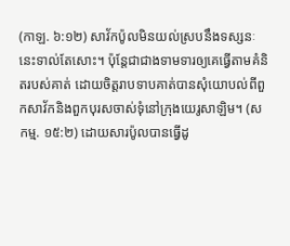(កាឡ. ៦:១២) សាវ័កប៉ូលមិនយល់ស្របនឹងទស្សនៈនេះទាល់តែសោះ។ ប៉ុន្តែជាជាងទាមទារឲ្យគេធ្វើតាមគំនិតរបស់គាត់ ដោយចិត្តរាបទាបគាត់បានសុំយោបល់ពីពួកសាវ័កនិងពួកបុរសចាស់ទុំនៅក្រុងយេរូសាឡិម។ (សកម្ម. ១៥:២) ដោយសារប៉ូលបានធ្វើដូ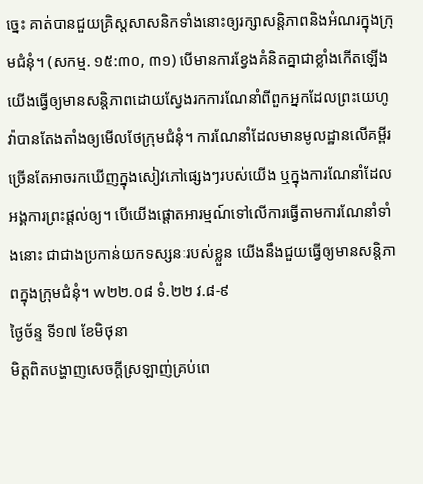ច្នេះ គាត់បានជួយគ្រិស្តសាសនិកទាំងនោះឲ្យរក្សាសន្តិភាពនិងអំណរក្នុងក្រុមជំនុំ។ (សកម្ម. ១៥:៣០, ៣១) បើមានការខ្វែងគំនិតគ្នាជាខ្លាំងកើតឡើង យើងធ្វើឲ្យមានសន្តិភាពដោយស្វែងរកការណែនាំពីពួកអ្នកដែលព្រះយេហូវ៉ាបានតែងតាំងឲ្យមើលថែក្រុមជំនុំ។ ការណែនាំដែលមានមូលដ្ឋានលើគម្ពីរ ច្រើនតែអាចរកឃើញក្នុងសៀវភៅផ្សេងៗរបស់យើង ឬក្នុងការណែនាំដែលអង្គការព្រះផ្ដល់ឲ្យ។ បើយើងផ្ដោតអារម្មណ៍ទៅលើការធ្វើតាមការណែនាំទាំងនោះ ជាជាងប្រកាន់យកទស្សនៈរបស់ខ្លួន យើងនឹងជួយធ្វើឲ្យមានសន្តិភាពក្នុងក្រុមជំនុំ។ w២២.០៨ ទំ.២២ វ.៨-៩
ថ្ងៃច័ន្ទ ទី១៧ ខែមិថុនា
មិត្តពិតបង្ហាញសេចក្ដីស្រឡាញ់គ្រប់ពេ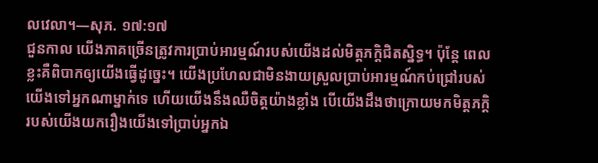លវេលា។—សុភ. ១៧:១៧
ជួនកាល យើងភាគច្រើនត្រូវការប្រាប់អារម្មណ៍របស់យើងដល់មិត្តភក្តិជិតស្និទ្ធ។ ប៉ុន្តែ ពេលខ្លះគឺពិបាកឲ្យយើងធ្វើដូច្នេះ។ យើងប្រហែលជាមិនងាយស្រួលប្រាប់អារម្មណ៍កប់ជ្រៅរបស់យើងទៅអ្នកណាម្នាក់ទេ ហើយយើងនឹងឈឺចិត្តយ៉ាងខ្លាំង បើយើងដឹងថាក្រោយមកមិត្តភក្តិរបស់យើងយករឿងយើងទៅប្រាប់អ្នកឯ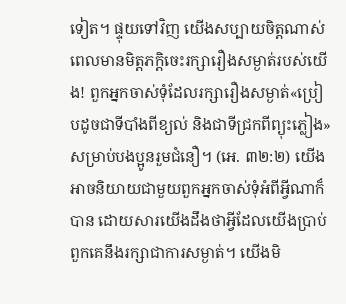ទៀត។ ផ្ទុយទៅវិញ យើងសប្បាយចិត្តណាស់ ពេលមានមិត្តភក្តិចេះរក្សារឿងសម្ងាត់របស់យើង! ពួកអ្នកចាស់ទុំដែលរក្សារឿងសម្ងាត់«ប្រៀបដូចជាទីបាំងពីខ្យល់ និងជាទីជ្រកពីព្យុះភ្លៀង»សម្រាប់បងប្អូនរួមជំនឿ។ (អេ. ៣២:២) យើងអាចនិយាយជាមួយពួកអ្នកចាស់ទុំអំពីអ្វីណាក៏បាន ដោយសារយើងដឹងថាអ្វីដែលយើងប្រាប់ ពួកគេនឹងរក្សាជាការសម្ងាត់។ យើងមិ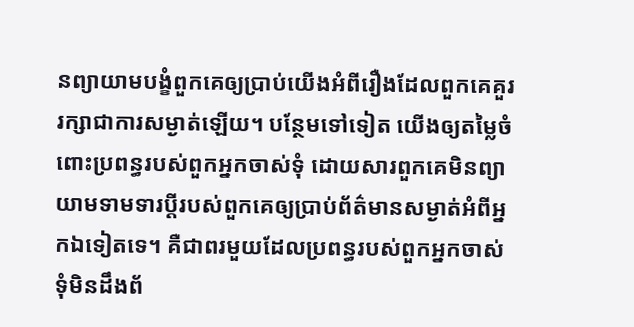នព្យាយាមបង្ខំពួកគេឲ្យប្រាប់យើងអំពីរឿងដែលពួកគេគួររក្សាជាការសម្ងាត់ឡើយ។ បន្ថែមទៅទៀត យើងឲ្យតម្លៃចំពោះប្រពន្ធរបស់ពួកអ្នកចាស់ទុំ ដោយសារពួកគេមិនព្យាយាមទាមទារប្ដីរបស់ពួកគេឲ្យប្រាប់ព័ត៌មានសម្ងាត់អំពីអ្នកឯទៀតទេ។ គឺជាពរមួយដែលប្រពន្ធរបស់ពួកអ្នកចាស់ទុំមិនដឹងព័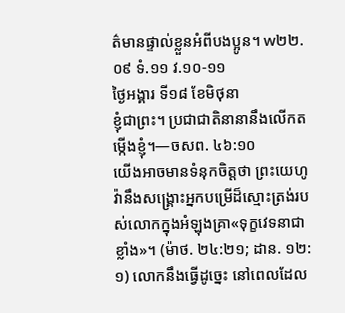ត៌មានផ្ទាល់ខ្លួនអំពីបងប្អូន។ w២២.០៩ ទំ.១១ វ.១០-១១
ថ្ងៃអង្គារ ទី១៨ ខែមិថុនា
ខ្ញុំជាព្រះ។ ប្រជាជាតិនានានឹងលើកតម្កើងខ្ញុំ។—ចសព. ៤៦:១០
យើងអាចមានទំនុកចិត្តថា ព្រះយេហូវ៉ានឹងសង្គ្រោះអ្នកបម្រើដ៏ស្មោះត្រង់របស់លោកក្នុងអំឡុងគ្រា«ទុក្ខវេទនាជាខ្លាំង»។ (ម៉ាថ. ២៤:២១; ដាន. ១២:១) លោកនឹងធ្វើដូច្នេះ នៅពេលដែល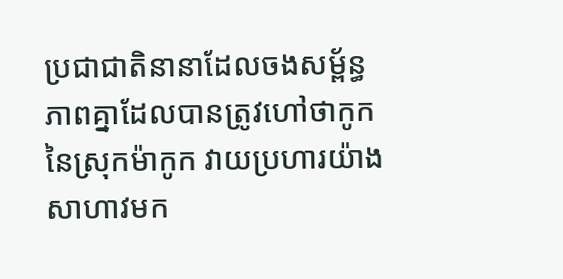ប្រជាជាតិនានាដែលចងសម្ព័ន្ធភាពគ្នាដែលបានត្រូវហៅថាកូកនៃស្រុកម៉ាកូក វាយប្រហារយ៉ាងសាហាវមក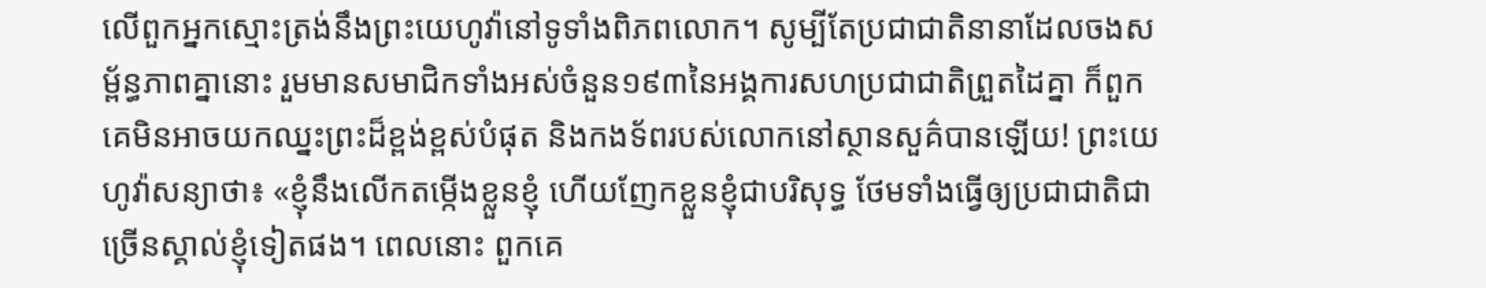លើពួកអ្នកស្មោះត្រង់នឹងព្រះយេហូវ៉ានៅទូទាំងពិភពលោក។ សូម្បីតែប្រជាជាតិនានាដែលចងសម្ព័ន្ធភាពគ្នានោះ រួមមានសមាជិកទាំងអស់ចំនួន១៩៣នៃអង្គការសហប្រជាជាតិព្រួតដៃគ្នា ក៏ពួកគេមិនអាចយកឈ្នះព្រះដ៏ខ្ពង់ខ្ពស់បំផុត និងកងទ័ពរបស់លោកនៅស្ថានសួគ៌បានឡើយ! ព្រះយេហូវ៉ាសន្យាថា៖ «ខ្ញុំនឹងលើកតម្កើងខ្លួនខ្ញុំ ហើយញែកខ្លួនខ្ញុំជាបរិសុទ្ធ ថែមទាំងធ្វើឲ្យប្រជាជាតិជាច្រើនស្គាល់ខ្ញុំទៀតផង។ ពេលនោះ ពួកគេ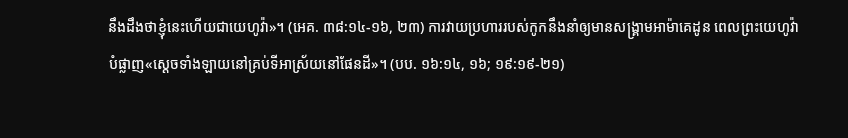នឹងដឹងថាខ្ញុំនេះហើយជាយេហូវ៉ា»។ (អេគ. ៣៨:១៤-១៦, ២៣) ការវាយប្រហាររបស់កូកនឹងនាំឲ្យមានសង្គ្រាមអាម៉ាគេដូន ពេលព្រះយេហូវ៉ាបំផ្លាញ«ស្ដេចទាំងឡាយនៅគ្រប់ទីអាស្រ័យនៅផែនដី»។ (បប. ១៦:១៤, ១៦; ១៩:១៩-២១)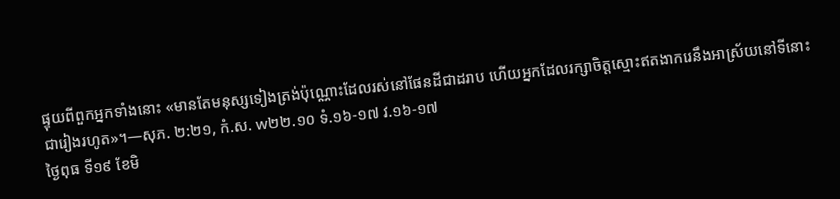ផ្ទុយពីពួកអ្នកទាំងនោះ «មានតែមនុស្សទៀងត្រង់ប៉ុណ្ណោះដែលរស់នៅផែនដីជាដរាប ហើយអ្នកដែលរក្សាចិត្តស្មោះឥតងាករេនឹងអាស្រ័យនៅទីនោះជារៀងរហូត»។—សុភ. ២:២១, កំ.ស. w២២.១០ ទំ.១៦-១៧ វ.១៦-១៧
ថ្ងៃពុធ ទី១៩ ខែមិ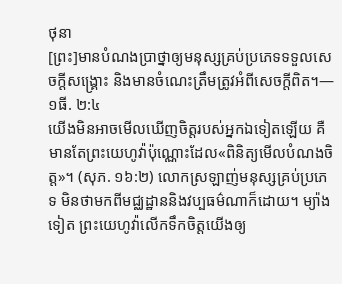ថុនា
[ព្រះ]មានបំណងប្រាថ្នាឲ្យមនុស្សគ្រប់ប្រភេទទទួលសេចក្ដីសង្គ្រោះ និងមានចំណេះត្រឹមត្រូវអំពីសេចក្ដីពិត។—១ធី. ២:៤
យើងមិនអាចមើលឃើញចិត្តរបស់អ្នកឯទៀតឡើយ គឺមានតែព្រះយេហូវ៉ាប៉ុណ្ណោះដែល«ពិនិត្យមើលបំណងចិត្ត»។ (សុភ. ១៦:២) លោកស្រឡាញ់មនុស្សគ្រប់ប្រភេទ មិនថាមកពីមជ្ឈដ្ឋាននិងវប្បធម៌ណាក៏ដោយ។ ម្យ៉ាងទៀត ព្រះយេហូវ៉ាលើកទឹកចិត្តយើងឲ្យ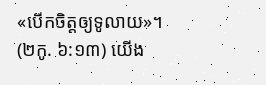«បើកចិត្តឲ្យទូលាយ»។ (២កូ. ៦:១៣) យើង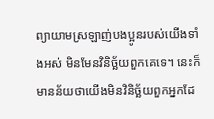ព្យាយាមស្រឡាញ់បងប្អូនរបស់យើងទាំងអស់ មិនមែនវិនិច្ឆ័យពួកគេទេ។ នេះក៏មានន័យថាយើងមិនវិនិច្ឆ័យពួកអ្នកដែ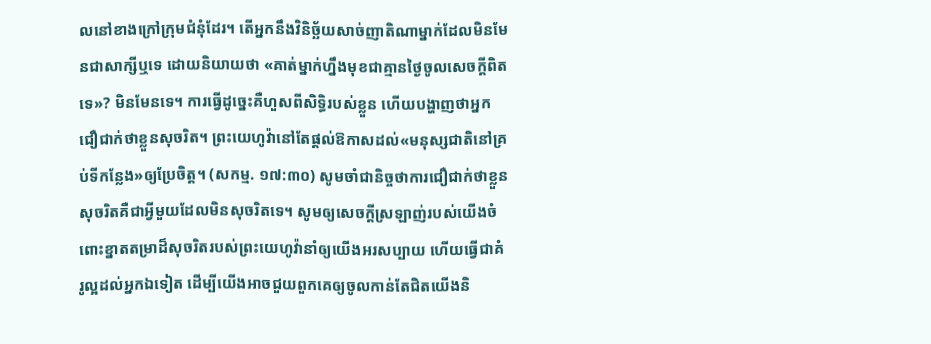លនៅខាងក្រៅក្រុមជំនុំដែរ។ តើអ្នកនឹងវិនិច្ឆ័យសាច់ញាតិណាម្នាក់ដែលមិនមែនជាសាក្សីឬទេ ដោយនិយាយថា «គាត់ម្នាក់ហ្នឹងមុខជាគ្មានថ្ងៃចូលសេចក្ដីពិតទេ»? មិនមែនទេ។ ការធ្វើដូច្នេះគឺហួសពីសិទ្ធិរបស់ខ្លួន ហើយបង្ហាញថាអ្នកជឿជាក់ថាខ្លួនសុចរិត។ ព្រះយេហូវ៉ានៅតែផ្ដល់ឱកាសដល់«មនុស្សជាតិនៅគ្រប់ទីកន្លែង»ឲ្យប្រែចិត្ត។ (សកម្ម. ១៧:៣០) សូមចាំជានិច្ចថាការជឿជាក់ថាខ្លួនសុចរិតគឺជាអ្វីមួយដែលមិនសុចរិតទេ។ សូមឲ្យសេចក្ដីស្រឡាញ់របស់យើងចំពោះខ្នាតតម្រាដ៏សុចរិតរបស់ព្រះយេហូវ៉ានាំឲ្យយើងអរសប្បាយ ហើយធ្វើជាគំរូល្អដល់អ្នកឯទៀត ដើម្បីយើងអាចជួយពួកគេឲ្យចូលកាន់តែជិតយើងនិ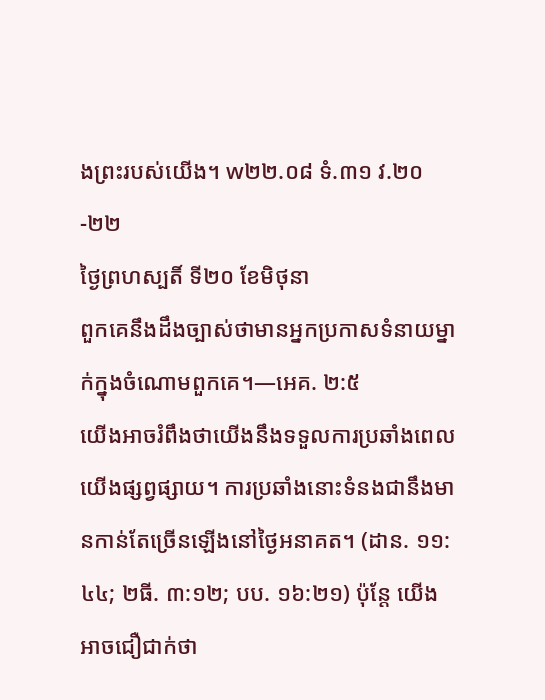ងព្រះរបស់យើង។ w២២.០៨ ទំ.៣១ វ.២០-២២
ថ្ងៃព្រហស្បតិ៍ ទី២០ ខែមិថុនា
ពួកគេនឹងដឹងច្បាស់ថាមានអ្នកប្រកាសទំនាយម្នាក់ក្នុងចំណោមពួកគេ។—អេគ. ២:៥
យើងអាចរំពឹងថាយើងនឹងទទួលការប្រឆាំងពេលយើងផ្សព្វផ្សាយ។ ការប្រឆាំងនោះទំនងជានឹងមានកាន់តែច្រើនឡើងនៅថ្ងៃអនាគត។ (ដាន. ១១:៤៤; ២ធី. ៣:១២; បប. ១៦:២១) ប៉ុន្តែ យើងអាចជឿជាក់ថា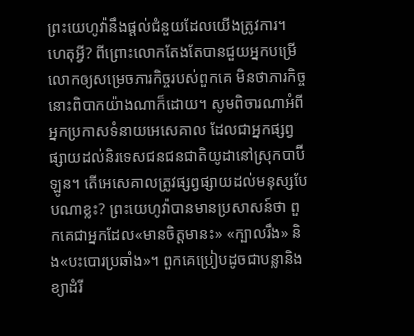ព្រះយេហូវ៉ានឹងផ្ដល់ជំនួយដែលយើងត្រូវការ។ ហេតុអ្វី? ពីព្រោះលោកតែងតែបានជួយអ្នកបម្រើលោកឲ្យសម្រេចភារកិច្ចរបស់ពួកគេ មិនថាភារកិច្ចនោះពិបាកយ៉ាងណាក៏ដោយ។ សូមពិចារណាអំពីអ្នកប្រកាសទំនាយអេសេគាល ដែលជាអ្នកផ្សព្វផ្សាយដល់និរទេសជនជនជាតិយូដានៅស្រុកបាប៊ីឡូន។ តើអេសេគាលត្រូវផ្សព្វផ្សាយដល់មនុស្សបែបណាខ្លះ? ព្រះយេហូវ៉ាបានមានប្រសាសន៍ថា ពួកគេជាអ្នកដែល«មានចិត្តមានះ» «ក្បាលរឹង» និង«បះបោរប្រឆាំង»។ ពួកគេប្រៀបដូចជាបន្លានិងខ្យាដំរី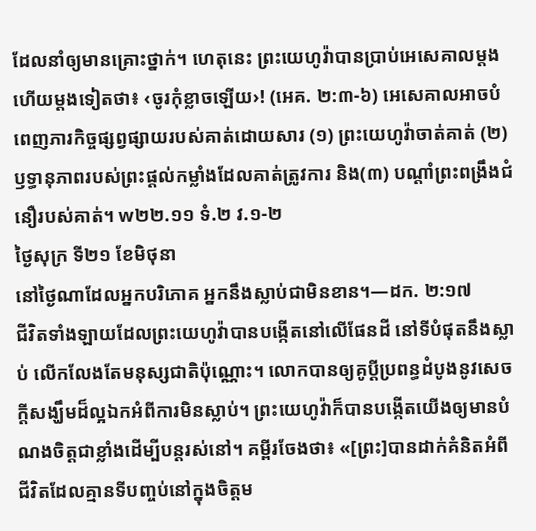ដែលនាំឲ្យមានគ្រោះថ្នាក់។ ហេតុនេះ ព្រះយេហូវ៉ាបានប្រាប់អេសេគាលម្ដងហើយម្ដងទៀតថា៖ ‹ចូរកុំខ្លាចឡើយ›! (អេគ. ២:៣-៦) អេសេគាលអាចបំពេញភារកិច្ចផ្សព្វផ្សាយរបស់គាត់ដោយសារ (១) ព្រះយេហូវ៉ាចាត់គាត់ (២) ឫទ្ធានុភាពរបស់ព្រះផ្ដល់កម្លាំងដែលគាត់ត្រូវការ និង(៣) បណ្ដាំព្រះពង្រឹងជំនឿរបស់គាត់។ w២២.១១ ទំ.២ វ.១-២
ថ្ងៃសុក្រ ទី២១ ខែមិថុនា
នៅថ្ងៃណាដែលអ្នកបរិភោគ អ្នកនឹងស្លាប់ជាមិនខាន។—ដក. ២:១៧
ជីវិតទាំងឡាយដែលព្រះយេហូវ៉ាបានបង្កើតនៅលើផែនដី នៅទីបំផុតនឹងស្លាប់ លើកលែងតែមនុស្សជាតិប៉ុណ្ណោះ។ លោកបានឲ្យគូប្ដីប្រពន្ធដំបូងនូវសេចក្ដីសង្ឃឹមដ៏ល្អឯកអំពីការមិនស្លាប់។ ព្រះយេហូវ៉ាក៏បានបង្កើតយើងឲ្យមានបំណងចិត្តជាខ្លាំងដើម្បីបន្ដរស់នៅ។ គម្ពីរចែងថា៖ «[ព្រះ]បានដាក់គំនិតអំពីជីវិតដែលគ្មានទីបញ្ចប់នៅក្នុងចិត្តម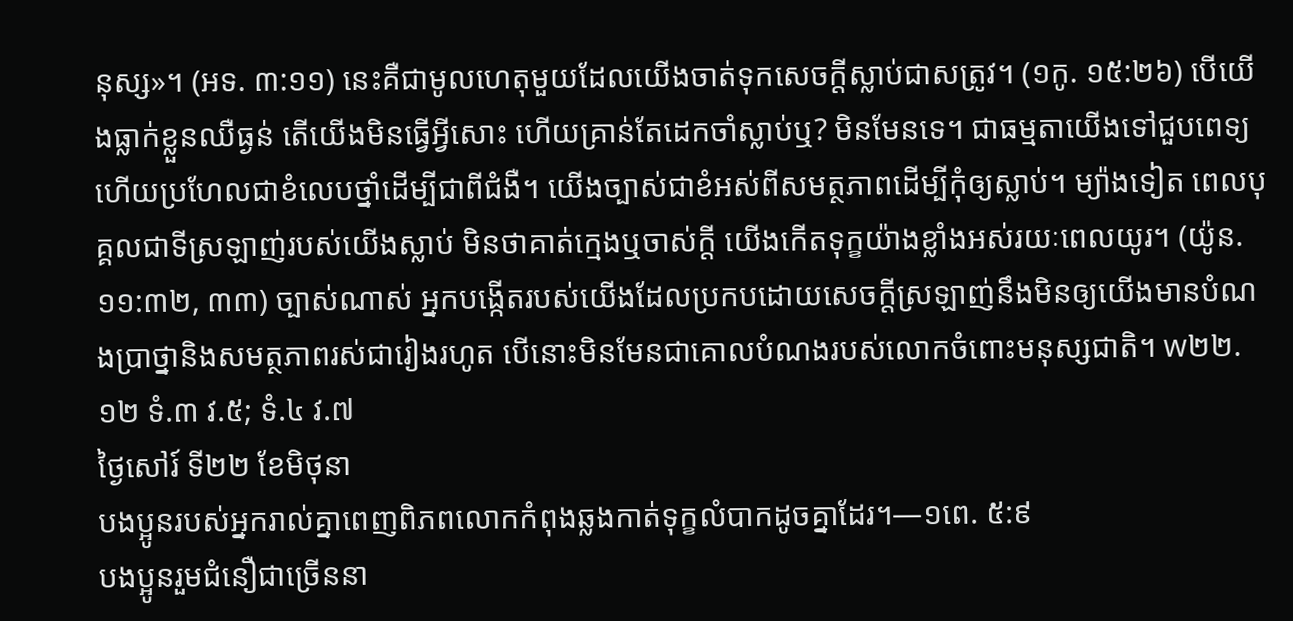នុស្ស»។ (អទ. ៣:១១) នេះគឺជាមូលហេតុមួយដែលយើងចាត់ទុកសេចក្ដីស្លាប់ជាសត្រូវ។ (១កូ. ១៥:២៦) បើយើងធ្លាក់ខ្លួនឈឺធ្ងន់ តើយើងមិនធ្វើអ្វីសោះ ហើយគ្រាន់តែដេកចាំស្លាប់ឬ? មិនមែនទេ។ ជាធម្មតាយើងទៅជួបពេទ្យ ហើយប្រហែលជាខំលេបថ្នាំដើម្បីជាពីជំងឺ។ យើងច្បាស់ជាខំអស់ពីសមត្ថភាពដើម្បីកុំឲ្យស្លាប់។ ម្យ៉ាងទៀត ពេលបុគ្គលជាទីស្រឡាញ់របស់យើងស្លាប់ មិនថាគាត់ក្មេងឬចាស់ក្ដី យើងកើតទុក្ខយ៉ាងខ្លាំងអស់រយៈពេលយូរ។ (យ៉ូន. ១១:៣២, ៣៣) ច្បាស់ណាស់ អ្នកបង្កើតរបស់យើងដែលប្រកបដោយសេចក្ដីស្រឡាញ់នឹងមិនឲ្យយើងមានបំណងប្រាថ្នានិងសមត្ថភាពរស់ជារៀងរហូត បើនោះមិនមែនជាគោលបំណងរបស់លោកចំពោះមនុស្សជាតិ។ w២២.១២ ទំ.៣ វ.៥; ទំ.៤ វ.៧
ថ្ងៃសៅរ៍ ទី២២ ខែមិថុនា
បងប្អូនរបស់អ្នករាល់គ្នាពេញពិភពលោកកំពុងឆ្លងកាត់ទុក្ខលំបាកដូចគ្នាដែរ។—១ពេ. ៥:៩
បងប្អូនរួមជំនឿជាច្រើននា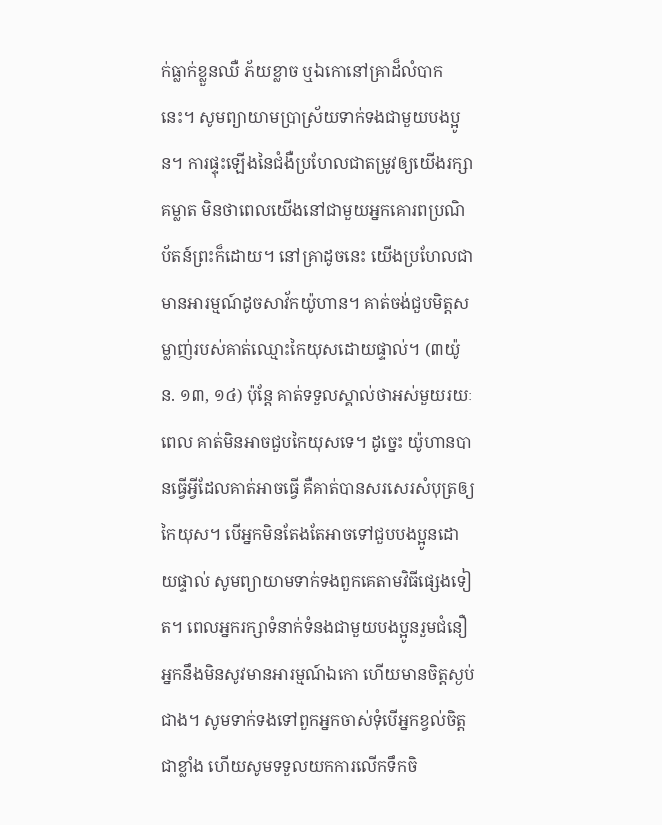ក់ធ្លាក់ខ្លួនឈឺ ភ័យខ្លាច ឬឯកោនៅគ្រាដ៏លំបាកនេះ។ សូមព្យាយាមប្រាស្រ័យទាក់ទងជាមួយបងប្អូន។ ការផ្ទុះឡើងនៃជំងឺប្រហែលជាតម្រូវឲ្យយើងរក្សាគម្លាត មិនថាពេលយើងនៅជាមួយអ្នកគោរពប្រណិប័តន៍ព្រះក៏ដោយ។ នៅគ្រាដូចនេះ យើងប្រហែលជាមានអារម្មណ៍ដូចសាវ័កយ៉ូហាន។ គាត់ចង់ជួបមិត្តសម្លាញ់របស់គាត់ឈ្មោះកៃយុសដោយផ្ទាល់។ (៣យ៉ូន. ១៣, ១៤) ប៉ុន្តែ គាត់ទទួលស្គាល់ថាអស់មួយរយៈពេល គាត់មិនអាចជួបកៃយុសទេ។ ដូច្នេះ យ៉ូហានបានធ្វើអ្វីដែលគាត់អាចធ្វើ គឺគាត់បានសរសេរសំបុត្រឲ្យកៃយុស។ បើអ្នកមិនតែងតែអាចទៅជួបបងប្អូនដោយផ្ទាល់ សូមព្យាយាមទាក់ទងពួកគេតាមវិធីផ្សេងទៀត។ ពេលអ្នករក្សាទំនាក់ទំនងជាមួយបងប្អូនរួមជំនឿ អ្នកនឹងមិនសូវមានអារម្មណ៍ឯកោ ហើយមានចិត្តស្ងប់ជាង។ សូមទាក់ទងទៅពួកអ្នកចាស់ទុំបើអ្នកខ្វល់ចិត្តជាខ្លាំង ហើយសូមទទួលយកការលើកទឹកចិ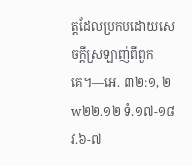ត្តដែលប្រកបដោយសេចក្ដីស្រឡាញ់ពីពួកគេ។—អេ. ៣២:១, ២ w២២.១២ ទំ.១៧-១៨ វ.៦-៧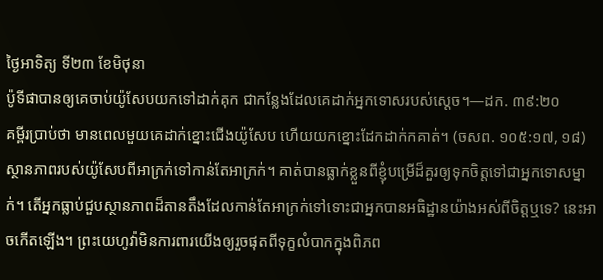ថ្ងៃអាទិត្យ ទី២៣ ខែមិថុនា
ប៉ូទីផាបានឲ្យគេចាប់យ៉ូសែបយកទៅដាក់គុក ជាកន្លែងដែលគេដាក់អ្នកទោសរបស់ស្ដេច។—ដក. ៣៩:២០
គម្ពីរប្រាប់ថា មានពេលមួយគេដាក់ខ្នោះជើងយ៉ូសែប ហើយយកខ្នោះដែកដាក់កគាត់។ (ចសព. ១០៥:១៧, ១៨) ស្ថានភាពរបស់យ៉ូសែបពីអាក្រក់ទៅកាន់តែអាក្រក់។ គាត់បានធ្លាក់ខ្លួនពីខ្ញុំបម្រើដ៏គួរឲ្យទុកចិត្តទៅជាអ្នកទោសម្នាក់។ តើអ្នកធ្លាប់ជួបស្ថានភាពដ៏តានតឹងដែលកាន់តែអាក្រក់ទៅទោះជាអ្នកបានអធិដ្ឋានយ៉ាងអស់ពីចិត្តឬទេ? នេះអាចកើតឡើង។ ព្រះយេហូវ៉ាមិនការពារយើងឲ្យរួចផុតពីទុក្ខលំបាកក្នុងពិភព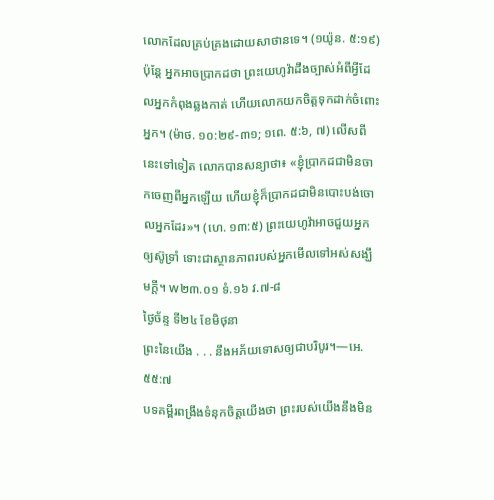លោកដែលគ្រប់គ្រងដោយសាថានទេ។ (១យ៉ូន. ៥:១៩) ប៉ុន្តែ អ្នកអាចប្រាកដថា ព្រះយេហូវ៉ាដឹងច្បាស់អំពីអ្វីដែលអ្នកកំពុងឆ្លងកាត់ ហើយលោកយកចិត្តទុកដាក់ចំពោះអ្នក។ (ម៉ាថ. ១០:២៩-៣១; ១ពេ. ៥:៦, ៧) លើសពីនេះទៅទៀត លោកបានសន្យាថា៖ «ខ្ញុំប្រាកដជាមិនចាកចេញពីអ្នកឡើយ ហើយខ្ញុំក៏ប្រាកដជាមិនបោះបង់ចោលអ្នកដែរ»។ (ហេ. ១៣:៥) ព្រះយេហូវ៉ាអាចជួយអ្នកឲ្យស៊ូទ្រាំ ទោះជាស្ថានភាពរបស់អ្នកមើលទៅអស់សង្ឃឹមក្ដី។ w២៣.០១ ទំ.១៦ វ.៧-៨
ថ្ងៃច័ន្ទ ទី២៤ ខែមិថុនា
ព្រះនៃយើង . . . នឹងអភ័យទោសឲ្យជាបរិបូរ។—អេ. ៥៥:៧
បទគម្ពីរពង្រឹងទំនុកចិត្តយើងថា ព្រះរបស់យើងនឹងមិន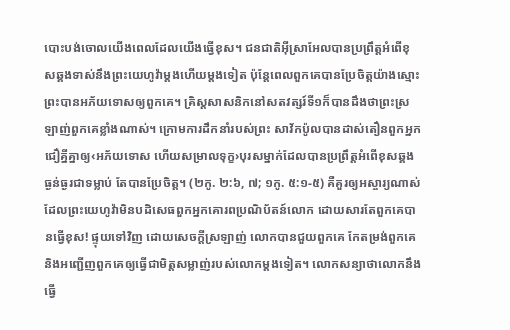បោះបង់ចោលយើងពេលដែលយើងធ្វើខុស។ ជនជាតិអ៊ីស្រាអែលបានប្រព្រឹត្តអំពើខុសឆ្គងទាស់នឹងព្រះយេហូវ៉ាម្ដងហើយម្ដងទៀត ប៉ុន្តែពេលពួកគេបានប្រែចិត្តយ៉ាងស្មោះ ព្រះបានអភ័យទោសឲ្យពួកគេ។ គ្រិស្តសាសនិកនៅសតវត្សរ៍ទី១ក៏បានដឹងថាព្រះស្រឡាញ់ពួកគេខ្លាំងណាស់។ ក្រោមការដឹកនាំរបស់ព្រះ សាវ័កប៉ូលបានដាស់តឿនពួកអ្នកជឿគ្នីគ្នាឲ្យ‹អភ័យទោស ហើយសម្រាលទុក្ខ›បុរសម្នាក់ដែលបានប្រព្រឹត្តអំពើខុសឆ្គងធ្ងន់ធ្ងរជាទម្លាប់ តែបានប្រែចិត្ត។ (២កូ. ២:៦, ៧; ១កូ. ៥:១-៥) គឺគួរឲ្យអស្ចារ្យណាស់ដែលព្រះយេហូវ៉ាមិនបដិសេធពួកអ្នកគោរពប្រណិប័តន៍លោក ដោយសារតែពួកគេបានធ្វើខុស! ផ្ទុយទៅវិញ ដោយសេចក្ដីស្រឡាញ់ លោកបានជួយពួកគេ កែតម្រង់ពួកគេ និងអញ្ជើញពួកគេឲ្យធ្វើជាមិត្តសម្លាញ់របស់លោកម្ដងទៀត។ លោកសន្យាថាលោកនឹងធ្វើ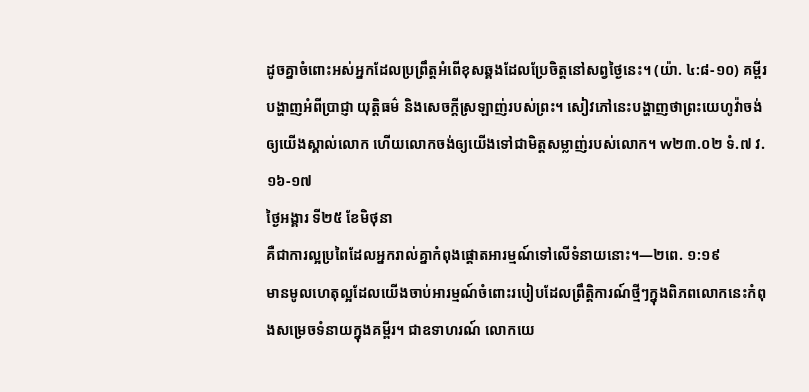ដូចគ្នាចំពោះអស់អ្នកដែលប្រព្រឹត្តអំពើខុសឆ្គងដែលប្រែចិត្តនៅសព្វថ្ងៃនេះ។ (យ៉ា. ៤:៨-១០) គម្ពីរបង្ហាញអំពីប្រាជ្ញា យុត្តិធម៌ និងសេចក្ដីស្រឡាញ់របស់ព្រះ។ សៀវភៅនេះបង្ហាញថាព្រះយេហូវ៉ាចង់ឲ្យយើងស្គាល់លោក ហើយលោកចង់ឲ្យយើងទៅជាមិត្តសម្លាញ់របស់លោក។ w២៣.០២ ទំ.៧ វ.១៦-១៧
ថ្ងៃអង្គារ ទី២៥ ខែមិថុនា
គឺជាការល្អប្រពៃដែលអ្នករាល់គ្នាកំពុងផ្ដោតអារម្មណ៍ទៅលើទំនាយនោះ។—២ពេ. ១:១៩
មានមូលហេតុល្អដែលយើងចាប់អារម្មណ៍ចំពោះរបៀបដែលព្រឹត្តិការណ៍ថ្មីៗក្នុងពិភពលោកនេះកំពុងសម្រេចទំនាយក្នុងគម្ពីរ។ ជាឧទាហរណ៍ លោកយេ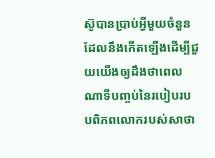ស៊ូបានប្រាប់អ្វីមួយចំនួនដែលនឹងកើតឡើងដើម្បីជួយយើងឲ្យដឹងថាពេលណាទីបញ្ចប់នៃរបៀបរបបពិភពលោករបស់សាថា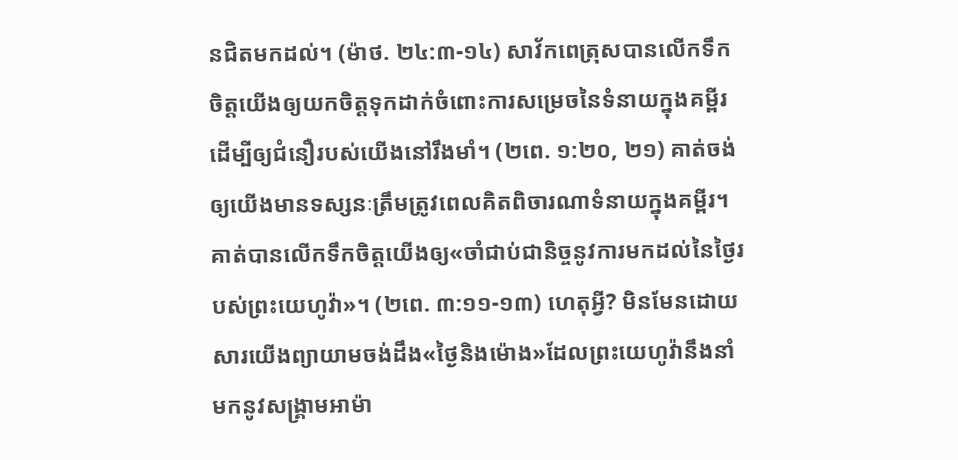នជិតមកដល់។ (ម៉ាថ. ២៤:៣-១៤) សាវ័កពេត្រុសបានលើកទឹកចិត្តយើងឲ្យយកចិត្តទុកដាក់ចំពោះការសម្រេចនៃទំនាយក្នុងគម្ពីរដើម្បីឲ្យជំនឿរបស់យើងនៅរឹងមាំ។ (២ពេ. ១:២០, ២១) គាត់ចង់ឲ្យយើងមានទស្សនៈត្រឹមត្រូវពេលគិតពិចារណាទំនាយក្នុងគម្ពីរ។ គាត់បានលើកទឹកចិត្តយើងឲ្យ«ចាំជាប់ជានិច្ចនូវការមកដល់នៃថ្ងៃរបស់ព្រះយេហូវ៉ា»។ (២ពេ. ៣:១១-១៣) ហេតុអ្វី? មិនមែនដោយសារយើងព្យាយាមចង់ដឹង«ថ្ងៃនិងម៉ោង»ដែលព្រះយេហូវ៉ានឹងនាំមកនូវសង្គ្រាមអាម៉ា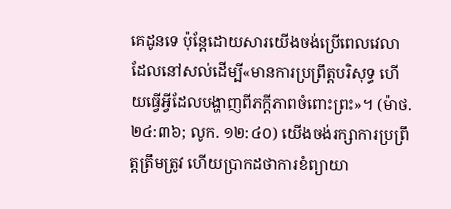គេដូនទេ ប៉ុន្តែដោយសារយើងចង់ប្រើពេលវេលាដែលនៅសល់ដើម្បី«មានការប្រព្រឹត្តបរិសុទ្ធ ហើយធ្វើអ្វីដែលបង្ហាញពីភក្ដីភាពចំពោះព្រះ»។ (ម៉ាថ. ២៤:៣៦; លូក. ១២:៤០) យើងចង់រក្សាការប្រព្រឹត្តត្រឹមត្រូវ ហើយប្រាកដថាការខំព្យាយា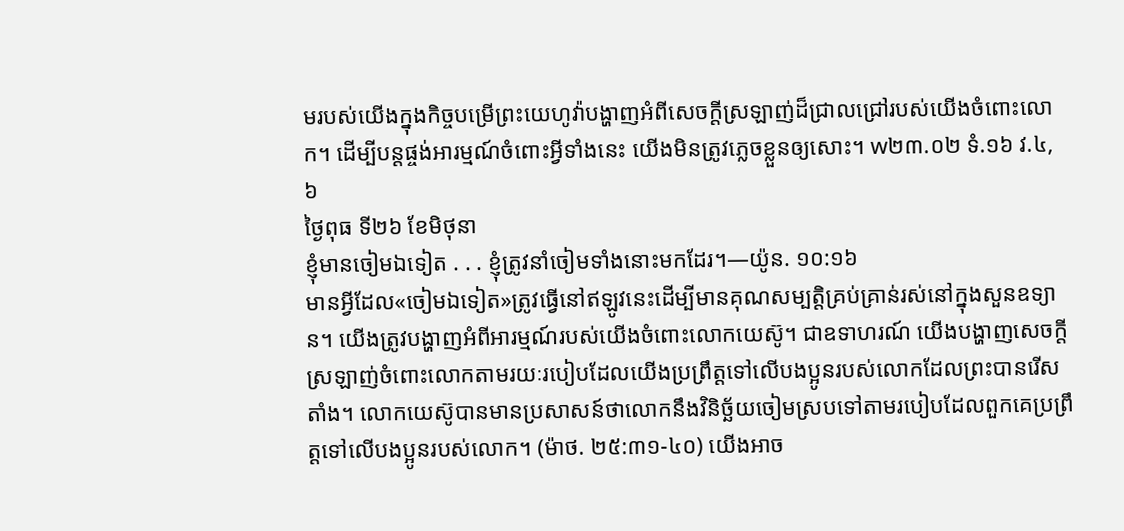មរបស់យើងក្នុងកិច្ចបម្រើព្រះយេហូវ៉ាបង្ហាញអំពីសេចក្ដីស្រឡាញ់ដ៏ជ្រាលជ្រៅរបស់យើងចំពោះលោក។ ដើម្បីបន្ដផ្ចង់អារម្មណ៍ចំពោះអ្វីទាំងនេះ យើងមិនត្រូវភ្លេចខ្លួនឲ្យសោះ។ w២៣.០២ ទំ.១៦ វ.៤, ៦
ថ្ងៃពុធ ទី២៦ ខែមិថុនា
ខ្ញុំមានចៀមឯទៀត . . . ខ្ញុំត្រូវនាំចៀមទាំងនោះមកដែរ។—យ៉ូន. ១០:១៦
មានអ្វីដែល«ចៀមឯទៀត»ត្រូវធ្វើនៅឥឡូវនេះដើម្បីមានគុណសម្បត្តិគ្រប់គ្រាន់រស់នៅក្នុងសួនឧទ្យាន។ យើងត្រូវបង្ហាញអំពីអារម្មណ៍របស់យើងចំពោះលោកយេស៊ូ។ ជាឧទាហរណ៍ យើងបង្ហាញសេចក្ដីស្រឡាញ់ចំពោះលោកតាមរយៈរបៀបដែលយើងប្រព្រឹត្តទៅលើបងប្អូនរបស់លោកដែលព្រះបានរើសតាំង។ លោកយេស៊ូបានមានប្រសាសន៍ថាលោកនឹងវិនិច្ឆ័យចៀមស្របទៅតាមរបៀបដែលពួកគេប្រព្រឹត្តទៅលើបងប្អូនរបស់លោក។ (ម៉ាថ. ២៥:៣១-៤០) យើងអាច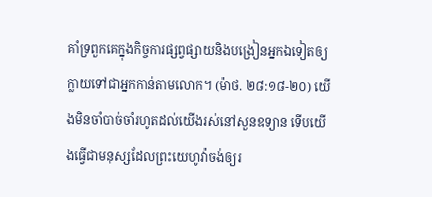គាំទ្រពួកគេក្នុងកិច្ចការផ្សព្វផ្សាយនិងបង្រៀនអ្នកឯទៀតឲ្យក្លាយទៅជាអ្នកកាន់តាមលោក។ (ម៉ាថ. ២៨:១៨-២០) យើងមិនចាំបាច់ចាំរហូតដល់យើងរស់នៅសួនឧទ្យាន ទើបយើងធ្វើជាមនុស្សដែលព្រះយេហូវ៉ាចង់ឲ្យរ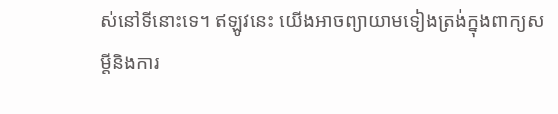ស់នៅទីនោះទេ។ ឥឡូវនេះ យើងអាចព្យាយាមទៀងត្រង់ក្នុងពាក្យសម្ដីនិងការ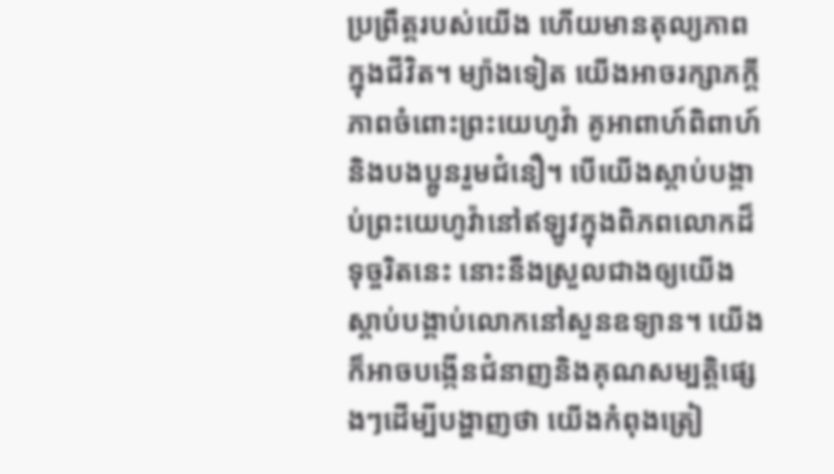ប្រព្រឹត្តរបស់យើង ហើយមានតុល្យភាពក្នុងជីវិត។ ម្យ៉ាងទៀត យើងអាចរក្សាភក្ដីភាពចំពោះព្រះយេហូវ៉ា គូអាពាហ៍ពិពាហ៍ និងបងប្អូនរួមជំនឿ។ បើយើងស្ដាប់បង្គាប់ព្រះយេហូវ៉ានៅឥឡូវក្នុងពិភពលោកដ៏ទុច្ចរិតនេះ នោះនឹងស្រួលជាងឲ្យយើងស្ដាប់បង្គាប់លោកនៅសួនឧទ្យាន។ យើងក៏អាចបង្កើនជំនាញនិងគុណសម្បត្តិផ្សេងៗដើម្បីបង្ហាញថា យើងកំពុងត្រៀ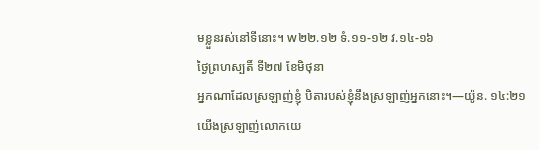មខ្លួនរស់នៅទីនោះ។ w២២.១២ ទំ.១១-១២ វ.១៤-១៦
ថ្ងៃព្រហស្បតិ៍ ទី២៧ ខែមិថុនា
អ្នកណាដែលស្រឡាញ់ខ្ញុំ បិតារបស់ខ្ញុំនឹងស្រឡាញ់អ្នកនោះ។—យ៉ូន. ១៤:២១
យើងស្រឡាញ់លោកយេ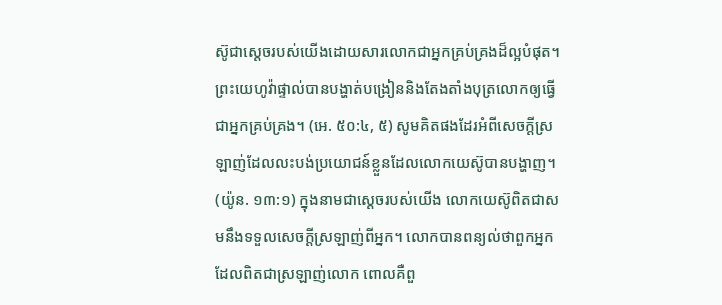ស៊ូជាស្ដេចរបស់យើងដោយសារលោកជាអ្នកគ្រប់គ្រងដ៏ល្អបំផុត។ ព្រះយេហូវ៉ាផ្ទាល់បានបង្ហាត់បង្រៀននិងតែងតាំងបុត្រលោកឲ្យធ្វើជាអ្នកគ្រប់គ្រង។ (អេ. ៥០:៤, ៥) សូមគិតផងដែរអំពីសេចក្ដីស្រឡាញ់ដែលលះបង់ប្រយោជន៍ខ្លួនដែលលោកយេស៊ូបានបង្ហាញ។ (យ៉ូន. ១៣:១) ក្នុងនាមជាស្ដេចរបស់យើង លោកយេស៊ូពិតជាសមនឹងទទួលសេចក្ដីស្រឡាញ់ពីអ្នក។ លោកបានពន្យល់ថាពួកអ្នកដែលពិតជាស្រឡាញ់លោក ពោលគឺពួ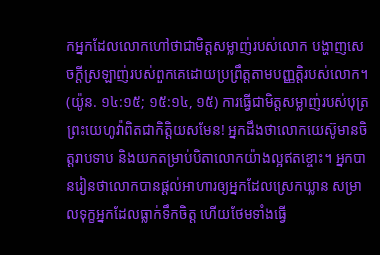កអ្នកដែលលោកហៅថាជាមិត្តសម្លាញ់របស់លោក បង្ហាញសេចក្ដីស្រឡាញ់របស់ពួកគេដោយប្រព្រឹត្តតាមបញ្ញត្តិរបស់លោក។ (យ៉ូន. ១៤:១៥; ១៥:១៤, ១៥) ការធ្វើជាមិត្តសម្លាញ់របស់បុត្រព្រះយេហូវ៉ាពិតជាកិត្តិយសមែន! អ្នកដឹងថាលោកយេស៊ូមានចិត្តរាបទាប និងយកតម្រាប់បិតាលោកយ៉ាងល្អឥតខ្ចោះ។ អ្នកបានរៀនថាលោកបានផ្ដល់អាហារឲ្យអ្នកដែលស្រេកឃ្លាន សម្រាលទុក្ខអ្នកដែលធ្លាក់ទឹកចិត្ត ហើយថែមទាំងធ្វើ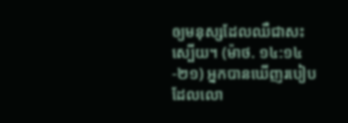ឲ្យមនុស្សដែលឈឺជាសះស្បើយ។ (ម៉ាថ. ១៤:១៤-២១) អ្នកបានឃើញរបៀបដែលលោ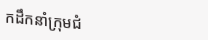កដឹកនាំក្រុមជំ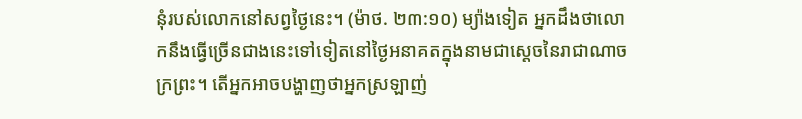នុំរបស់លោកនៅសព្វថ្ងៃនេះ។ (ម៉ាថ. ២៣:១០) ម្យ៉ាងទៀត អ្នកដឹងថាលោកនឹងធ្វើច្រើនជាងនេះទៅទៀតនៅថ្ងៃអនាគតក្នុងនាមជាស្ដេចនៃរាជាណាចក្រព្រះ។ តើអ្នកអាចបង្ហាញថាអ្នកស្រឡាញ់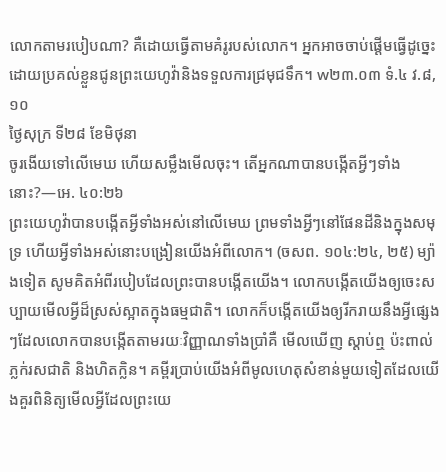លោកតាមរបៀបណា? គឺដោយធ្វើតាមគំរូរបស់លោក។ អ្នកអាចចាប់ផ្ដើមធ្វើដូច្នេះដោយប្រគល់ខ្លួនជូនព្រះយេហូវ៉ានិងទទួលការជ្រមុជទឹក។ w២៣.០៣ ទំ.៤ វ.៨, ១០
ថ្ងៃសុក្រ ទី២៨ ខែមិថុនា
ចូរងើយទៅលើមេឃ ហើយសម្លឹងមើលចុះ។ តើអ្នកណាបានបង្កើតអ្វីៗទាំងនោះ?—អេ. ៤០:២៦
ព្រះយេហូវ៉ាបានបង្កើតអ្វីទាំងអស់នៅលើមេឃ ព្រមទាំងអ្វីៗនៅផែនដីនិងក្នុងសមុទ្រ ហើយអ្វីទាំងអស់នោះបង្រៀនយើងអំពីលោក។ (ចសព. ១០៤:២៤, ២៥) ម្យ៉ាងទៀត សូមគិតអំពីរបៀបដែលព្រះបានបង្កើតយើង។ លោកបង្កើតយើងឲ្យចេះសប្បាយមើលអ្វីដ៏ស្រស់ស្អាតក្នុងធម្មជាតិ។ លោកក៏បង្កើតយើងឲ្យរីករាយនឹងអ្វីផ្សេងៗដែលលោកបានបង្កើតតាមរយៈវិញ្ញាណទាំងប្រាំគឺ មើលឃើញ ស្ដាប់ឮ ប៉ះពាល់ ភ្លក់រសជាតិ និងហិតក្លិន។ គម្ពីរប្រាប់យើងអំពីមូលហេតុសំខាន់មួយទៀតដែលយើងគួរពិនិត្យមើលអ្វីដែលព្រះយេ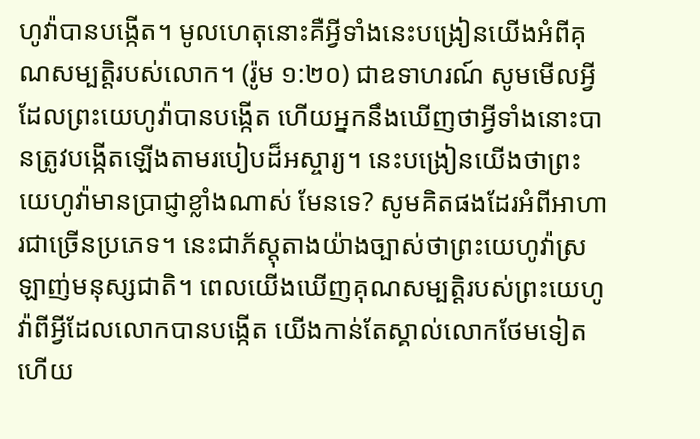ហូវ៉ាបានបង្កើត។ មូលហេតុនោះគឺអ្វីទាំងនេះបង្រៀនយើងអំពីគុណសម្បត្តិរបស់លោក។ (រ៉ូម ១:២០) ជាឧទាហរណ៍ សូមមើលអ្វីដែលព្រះយេហូវ៉ាបានបង្កើត ហើយអ្នកនឹងឃើញថាអ្វីទាំងនោះបានត្រូវបង្កើតឡើងតាមរបៀបដ៏អស្ចារ្យ។ នេះបង្រៀនយើងថាព្រះយេហូវ៉ាមានប្រាជ្ញាខ្លាំងណាស់ មែនទេ? សូមគិតផងដែរអំពីអាហារជាច្រើនប្រភេទ។ នេះជាភ័ស្តុតាងយ៉ាងច្បាស់ថាព្រះយេហូវ៉ាស្រឡាញ់មនុស្សជាតិ។ ពេលយើងឃើញគុណសម្បត្តិរបស់ព្រះយេហូវ៉ាពីអ្វីដែលលោកបានបង្កើត យើងកាន់តែស្គាល់លោកថែមទៀត ហើយ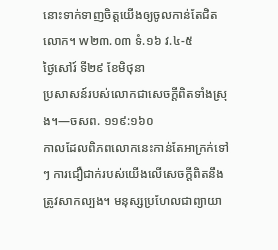នោះទាក់ទាញចិត្តយើងឲ្យចូលកាន់តែជិតលោក។ w២៣.០៣ ទំ.១៦ វ.៤-៥
ថ្ងៃសៅរ៍ ទី២៩ ខែមិថុនា
ប្រសាសន៍របស់លោកជាសេចក្ដីពិតទាំងស្រុង។—ចសព. ១១៩:១៦០
កាលដែលពិភពលោកនេះកាន់តែអាក្រក់ទៅៗ ការជឿជាក់របស់យើងលើសេចក្ដីពិតនឹងត្រូវសាកល្បង។ មនុស្សប្រហែលជាព្យាយា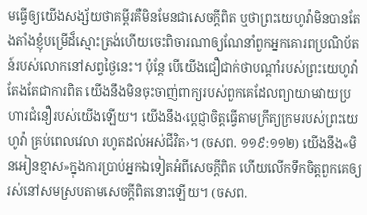មធ្វើឲ្យយើងសង្ស័យថាគម្ពីរគឺមិនមែនជាសេចក្ដីពិត ឬថាព្រះយេហូវ៉ាមិនបានតែងតាំងខ្ញុំបម្រើដ៏ស្មោះត្រង់ហើយចេះពិចារណាឲ្យណែនាំពួកអ្នកគោរពប្រណិប័តន៍របស់លោកនៅសព្វថ្ងៃនេះ។ ប៉ុន្តែ បើយើងជឿជាក់ថាបណ្ដាំរបស់ព្រះយេហូវ៉ាតែងតែជាការពិត យើងនឹងមិនចុះចាញ់ពាក្យរបស់ពួកគេដែលព្យាយាមវាយប្រហារជំនឿរបស់យើងឡើយ។ យើងនឹង‹ប្ដេជ្ញាចិត្តធ្វើតាមក្រឹត្យក្រមរបស់ព្រះយេហូវ៉ា គ្រប់ពេលវេលា រហូតដល់អស់ជីវិត›។ (ចសព. ១១៩:១១២) យើងនឹង«មិនអៀនខ្មាស»ក្នុងការប្រាប់អ្នកឯទៀតអំពីសេចក្ដីពិត ហើយលើកទឹកចិត្តពួកគេឲ្យរស់នៅសមស្របតាមសេចក្ដីពិតនោះឡើយ។ (ចសព.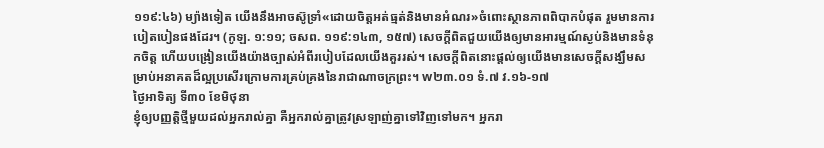១១៩:៤៦) ម្យ៉ាងទៀត យើងនឹងអាចស៊ូទ្រាំ«ដោយចិត្តអត់ធ្មត់និងមានអំណរ»ចំពោះស្ថានភាពពិបាកបំផុត រួមមានការបៀតបៀនផងដែរ។ (កូឡ. ១:១១; ចសព. ១១៩:១៤៣, ១៥៧) សេចក្ដីពិតជួយយើងឲ្យមានអារម្មណ៍ស្ងប់និងមានទំនុកចិត្ត ហើយបង្រៀនយើងយ៉ាងច្បាស់អំពីរបៀបដែលយើងគួររស់។ សេចក្ដីពិតនោះផ្ដល់ឲ្យយើងមានសេចក្ដីសង្ឃឹមសម្រាប់អនាគតដ៏ល្អប្រសើរក្រោមការគ្រប់គ្រងនៃរាជាណាចក្រព្រះ។ w២៣.០១ ទំ.៧ វ.១៦-១៧
ថ្ងៃអាទិត្យ ទី៣០ ខែមិថុនា
ខ្ញុំឲ្យបញ្ញត្ដិថ្មីមួយដល់អ្នករាល់គ្នា គឺអ្នករាល់គ្នាត្រូវស្រឡាញ់គ្នាទៅវិញទៅមក។ អ្នករា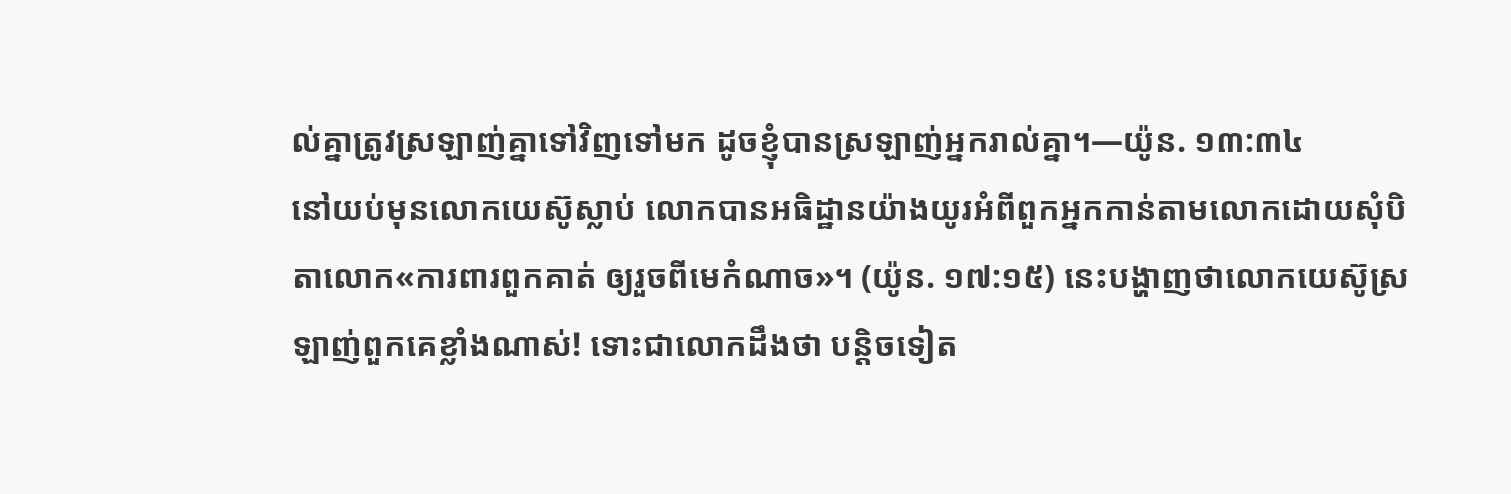ល់គ្នាត្រូវស្រឡាញ់គ្នាទៅវិញទៅមក ដូចខ្ញុំបានស្រឡាញ់អ្នករាល់គ្នា។—យ៉ូន. ១៣:៣៤
នៅយប់មុនលោកយេស៊ូស្លាប់ លោកបានអធិដ្ឋានយ៉ាងយូរអំពីពួកអ្នកកាន់តាមលោកដោយសុំបិតាលោក«ការពារពួកគាត់ ឲ្យរួចពីមេកំណាច»។ (យ៉ូន. ១៧:១៥) នេះបង្ហាញថាលោកយេស៊ូស្រឡាញ់ពួកគេខ្លាំងណាស់! ទោះជាលោកដឹងថា បន្តិចទៀត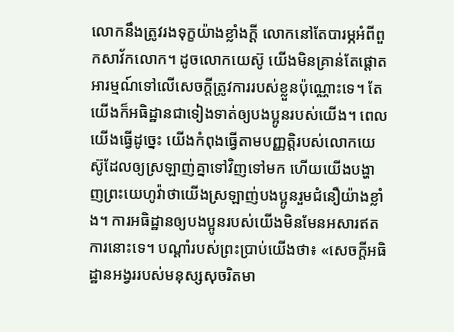លោកនឹងត្រូវរងទុក្ខយ៉ាងខ្លាំងក្ដី លោកនៅតែបារម្ភអំពីពួកសាវ័កលោក។ ដូចលោកយេស៊ូ យើងមិនគ្រាន់តែផ្ដោតអារម្មណ៍ទៅលើសេចក្ដីត្រូវការរបស់ខ្លួនប៉ុណ្ណោះទេ។ តែយើងក៏អធិដ្ឋានជាទៀងទាត់ឲ្យបងប្អូនរបស់យើង។ ពេលយើងធ្វើដូច្នេះ យើងកំពុងធ្វើតាមបញ្ញត្តិរបស់លោកយេស៊ូដែលឲ្យស្រឡាញ់គ្នាទៅវិញទៅមក ហើយយើងបង្ហាញព្រះយេហូវ៉ាថាយើងស្រឡាញ់បងប្អូនរួមជំនឿយ៉ាងខ្លាំង។ ការអធិដ្ឋានឲ្យបងប្អូនរបស់យើងមិនមែនអសារឥតការនោះទេ។ បណ្ដាំរបស់ព្រះប្រាប់យើងថា៖ «សេចក្ដីអធិដ្ឋានអង្វររបស់មនុស្សសុចរិតមា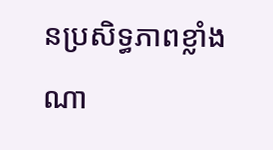នប្រសិទ្ធភាពខ្លាំងណា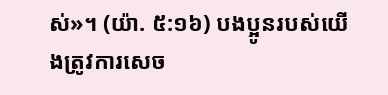ស់»។ (យ៉ា. ៥:១៦) បងប្អូនរបស់យើងត្រូវការសេច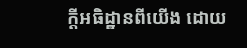ក្ដីអធិដ្ឋានពីយើង ដោយ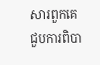សារពួកគេជួបការពិបា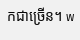កជាច្រើន។ w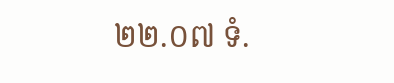២២.០៧ ទំ.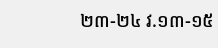២៣-២៤ វ.១៣-១៥